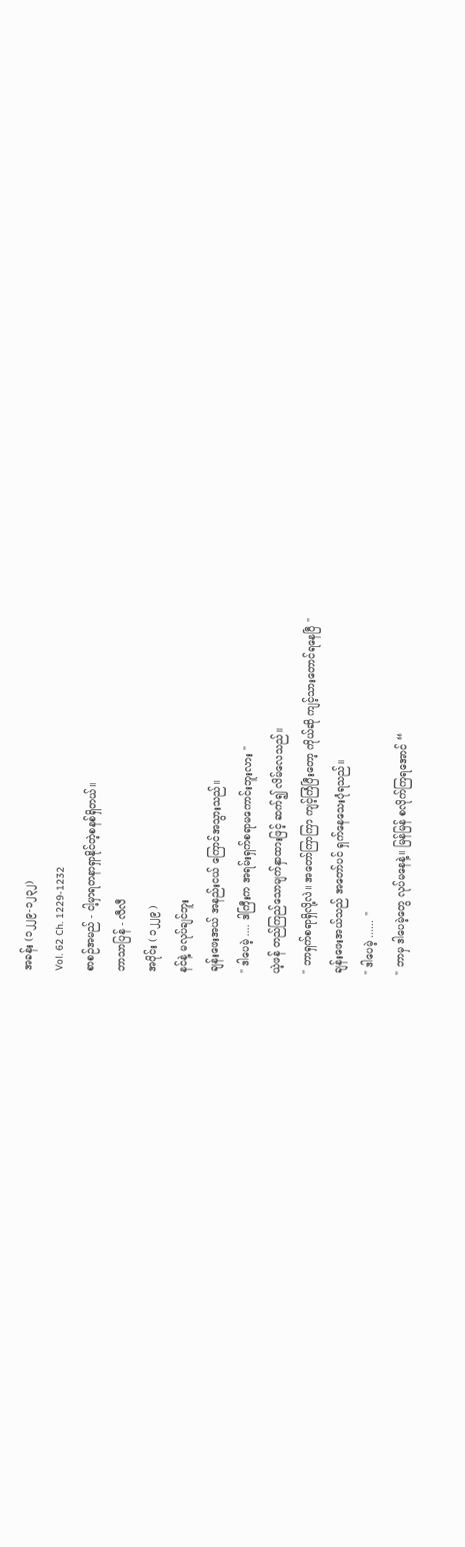အခန်း (၁၂၂၉-၁၂၃၂)
Vol. 62 Ch. 1229-1232
စာစဉ်အမည် - ငါ့မှာရတနာရှာနိုင်တဲ့စနစ်ရှိတယ်။
ဘာသာပြန် - လီလီ
အပိုင်း ( ၁၂၂၉ )
နင်နဲ့ မလုပ်ချင်ဘူး
ချန်းဖေးအယ် အနည်းငယ် ကြောင်အသွားသည်။
" ဒါပေမဲ့ .... ဒါကြီးက အရမ်းရှက်စရာမကောင်းဘူးလား "
ယဲ့ဖန် တည်ကြည်သောမျက်နှာထားဖြင့် ဆက်၍ လိမ်လေသည်။
" ဘာရှက်စရာရှိလို့လဲ။ အတော်ကြာကြာ ကျင့်ကြံပြီးတော့ ကိုယ်ဆို ကျင့်သားတောင်ရနေပြီ "
ချန်းဖေးအယ်သည် အတော်ပင် ရှက်နေသေးပုံရသည်။
" ဒါပေမဲ့ ...... "
" ဘာမှ ဒါပေမဲ့တွေ လုပ်မနေနဲ့။ မြန်မြန် စလိုက်ကြရအောင် “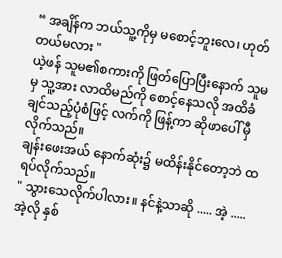“ အချိန်က ဘယ်သူ့ကိုမှ မစောင့်ဘူးလေ၊ ဟုတ်တယ်မလား "
ယဲ့ဖန် သူမ၏စကားကို ဖြတ်ပြောပြီးနောက် သူမမှ သူ့အား လာထိမည်ကို စောင့်နေသလို အထိခံချင်သည့်ပုံစံဖြင့် လက်ကို ဖြန့်ကာ ဆိုဖာပေါ် မှီလိုက်သည်။
ချန်းဖေးအယ် နောက်ဆုံး၌ မထိန်းနိုင်တော့ဘဲ ထရပ်လိုက်သည်။
" သွားသေလိုက်ပါလား။ နင်နဲ့သာဆို ..... အဲ့ ..... အဲ့လို နှစ်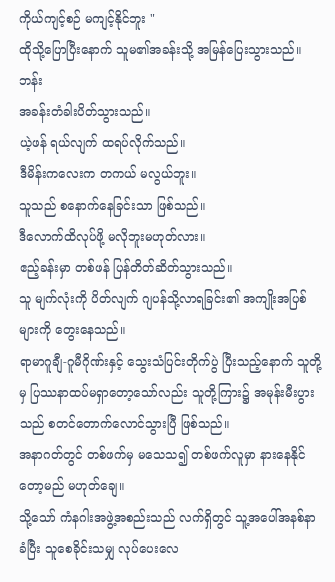ကိုယ်ကျင့်စဉ် မကျင့်နိုင်ဘူး "
ထိုသို့ပြောပြီးနောက် သူမ၏အခန်းသို့ အမြန်ပြေးသွားသည်။
ဘန်း
အခန်းတံခါးပိတ်သွားသည်။
ယဲ့ဖန် ရယ်လျက် ထရပ်လိုက်သည်။
ဒီမိန်းကလေးက တကယ် မလွယ်ဘူး။
သူသည် စနောက်နေခြင်းသာ ဖြစ်သည်။
ဒီလောက်ထိလုပ်ဖို့ မလိုဘူးမဟုတ်လား။
ဧည့်ခန်းမှာ တစ်ဖန် ပြန်တိတ်ဆိတ်သွားသည်။
သူ မျက်လုံးကို ပိတ်လျက် ဂျပန်သို့လာရခြင်း၏ အကျိုးအပြစ်များကို တွေးနေသည်။
ရာမာဂူချီ-ဂူမီဂိုဏ်းနှင့် သွေးသံပြင်းတိုက်ပွဲ ပြီးသည့်နောက် သူတို့မှ ပြဿနာထပ်မရှာတော့သော်လည်း သူတို့ကြား၌ အမုန်းမီးပွားသည် စတင်တောက်လောင်သွားပြီ ဖြစ်သည်။
အနာဂတ်တွင် တစ်ဖက်မှ မသေသ၍ တစ်ဖက်လူမှာ နားနေနိုင်တော့မည် မဟုတ်ချေ။
သို့သော် ကံနဂါးအဖွဲ့အစည်းသည် လက်ရှိတွင် သူ့အပေါ်အနစ်နာခံပြီး သူစေခိုင်းသမျှ လုပ်ပေးလေ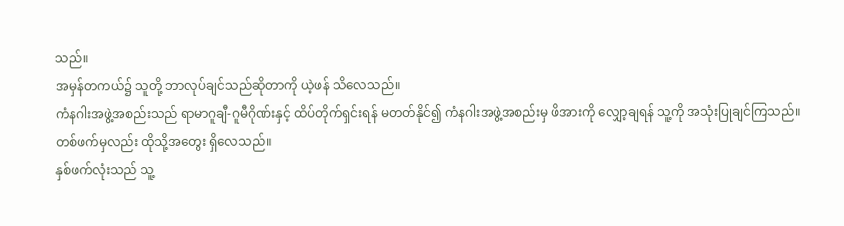သည်။
အမှန်တကယ်၌ သူတို့ ဘာလုပ်ချင်သည်ဆိုတာကို ယဲ့ဖန် သိလေသည်။
ကံနဂါးအဖွဲ့အစည်းသည် ရာမာဂူချီ-ဂူမီဂိုဏ်းနှင့် ထိပ်တိုက်ရှင်းရန် မတတ်နိုင်၍ ကံနဂါးအဖွဲ့အစည်းမှ ဖိအားကို လျှော့ချရန် သူ့ကို အသုံးပြုချင်ကြသည်။
တစ်ဖက်မှလည်း ထိုသို့အတွေး ရှိလေသည်။
နှစ်ဖက်လုံးသည် သူ့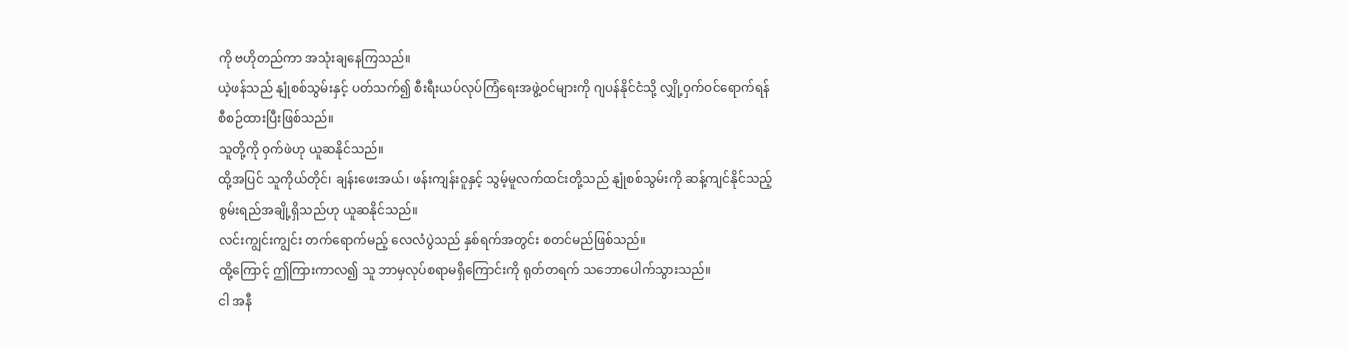ကို ဗဟိုတည်ကာ အသုံးချနေကြသည်။
ယဲ့ဖန်သည် နျုံစစ်သွမ်းနှင့် ပတ်သက်၍ စီးရီးယပ်လုပ်ကြံရေးအဖွဲ့ဝင်များကို ဂျပန်နိုင်ငံသို့ လျှို့ဝှက်ဝင်ရောက်ရန် စီစဉ်ထားပြီးဖြစ်သည်။
သူတို့ကို ဝှက်ဖဲဟု ယူဆနိုင်သည်။
ထို့အပြင် သူကိုယ်တိုင်၊ ချန်းဖေးအယ်၊ ဖန်းကျန်းဝူနှင့် သွမ့်မူလက်ထင်းတို့သည် နျုံစစ်သွမ်းကို ဆန့်ကျင်နိုင်သည့် စွမ်းရည်အချို့ရှိသည်ဟု ယူဆနိုင်သည်။
လင်းကျွင်းကျွင်း တက်ရောက်မည့် လေလံပွဲသည် နှစ်ရက်အတွင်း စတင်မည်ဖြစ်သည်။
ထို့ကြောင့် ဤကြားကာလ၍ သူ ဘာမှလုပ်စရာမရှိကြောင်းကို ရုတ်တရက် သဘောပေါက်သွားသည်။
ငါ အနီ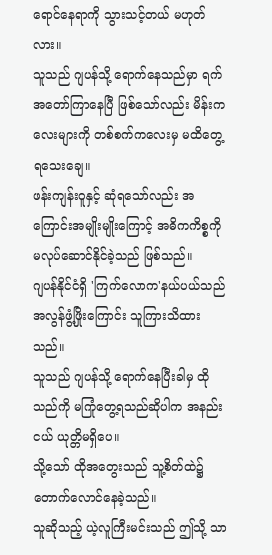ရောင်နေရာကို သွားသင့်တယ် မဟုတ်လား။
သူသည် ဂျပန်သို့ ရောက်နေသည်မှာ ရက်အတော်ကြာနေပြီ ဖြစ်သော်လည်း မိန်းကလေးများကို တစ်စက်ကလေးမှ မထိတွေ့ရသေးချေ။
ဖန်းကျန်းဝူနှင့် ဆုံရသော်လည်း အကြောင်းအမျိုးမျိုးကြောင့် အဓိကကိစ္စကို မလုပ်ဆောင်နိုင်ခဲ့သည် ဖြစ်သည်။
ဂျပန်နိုင်ငံရှိ 'ကြက်လောက'နယ်ပယ်သည် အလွန်ဖွံ့ဖြိုးကြောင်း သူကြားသိထားသည်။
သူသည် ဂျပန်သို့ ရောက်နေပြီးခါမှ ထိုသည်ကို မကြုံတွေ့ရသည်ဆိုပါက အနည်းငယ် ယုတ္တိမရှိပေ။
သို့သော် ထိုအတွေးသည် သူ့စိတ်ထဲ၌ တောက်လောင်နေခဲ့သည်။
သူဆိုသည့် ယဲ့လူကြီးမင်းသည် ဤသို့ သာ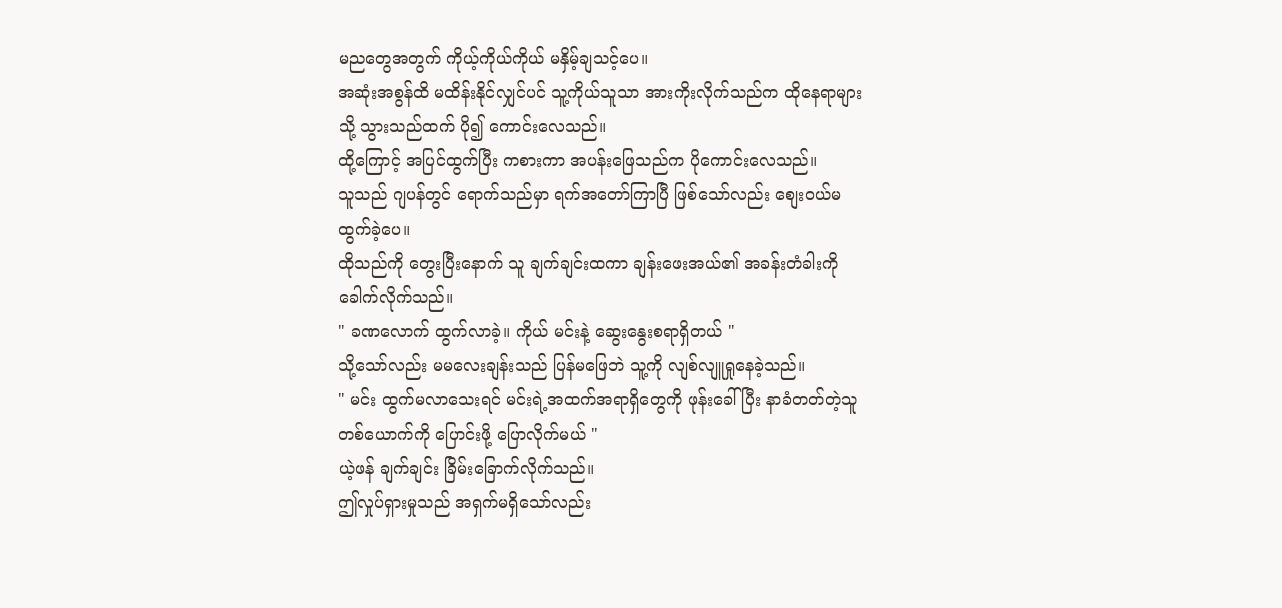မညတွေအတွက် ကိုယ့်ကိုယ်ကိုယ် မနှိမ့်ချသင့်ပေ။
အဆုံးအစွန်ထိ မထိန်းနိုင်လျှင်ပင် သူ့ကိုယ်သူသာ အားကိုးလိုက်သည်က ထိုနေရာများသို့ သွားသည်ထက် ပို၍ ကောင်းလေသည်။
ထို့ကြောင့် အပြင်ထွက်ပြီး ကစားကာ အပန်းဖြေသည်က ပိုကောင်းလေသည်။
သူသည် ဂျပန်တွင် ရောက်သည်မှာ ရက်အတော်ကြာပြီ ဖြစ်သော်လည်း စျေးဝယ်မထွက်ခဲ့ပေ။
ထိုသည်ကို တွေးပြီးနောက် သူ ချက်ချင်းထကာ ချန်းဖေးအယ်၏ အခန်းတံခါးကို ခေါက်လိုက်သည်။
" ခဏလောက် ထွက်လာခဲ့။ ကိုယ် မင်းနဲ့ ဆွေးနွေးစရာရှိတယ် "
သို့သော်လည်း မမလေးချန်းသည် ပြန်မဖြေဘဲ သူ့ကို လျစ်လျူရှုနေခဲ့သည်။
" မင်း ထွက်မလာသေးရင် မင်းရဲ့အထက်အရာရှိတွေကို ဖုန်းခေါ်ပြီး နာခံတတ်တဲ့သူတစ်ယောက်ကို ပြောင်းဖို့ ပြောလိုက်မယ် "
ယဲ့ဖန် ချက်ချင်း ခြိမ်းခြောက်လိုက်သည်။
ဤလှုပ်ရှားမှုသည် အရှက်မရှိသော်လည်း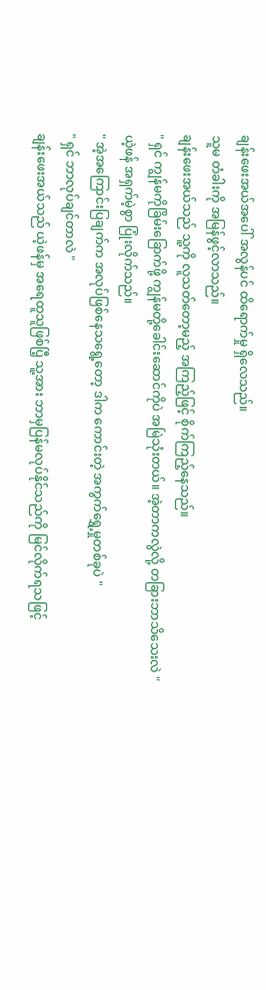ချန်းဖေးအယ်အပေါ် အလွန်ပင် ထိရောက်မှု ရှိလေသည်။
သူမ တံခါးကို အမြန်ဖွင့်လာသည်။
ချန်းဖေးအယ်သည် သူ့ကို လူသတ်တော့မည့် အကြည့်ဖြင့် စိုက်ကြည့်နေသည်။
" ရှင် ကျွန်မကိုခြိမ်းခြောက်ဖို့ ကျွန်မတို့ခေါင်းဆောင်ကိုပဲ အမြဲသုံးတယ်။ အဲ့တာကလွဲလို့ တခြားဘာသိသေးလဲ "
ယဲ့ဖန် အရှက်မဲ့စွာ ပြုံးလိုက်သည်။
" အဲ့အကြောင်းပြချက်က အလုပ်ဖြစ်နေသရွေ့တော့ ဒါက ကောင်းတဲ့ အကွက်ရွှေ့မှုတစ်ခုပဲ "
" ရှင် ဘာလုပ်ချင်တာလဲ "
ချန်းဖေးအယ်သည် ယဲ့ဖန်မှ အရေထူသူဖြစ်ပြီ့ သူ့အား ဘာမှပြန်မလုပ်နိုင်သည်ကို မြင်လိုက်ရသဖြင့်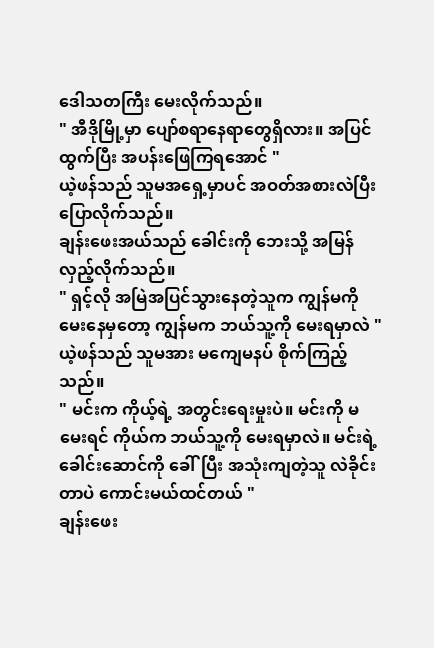ဒေါသတကြီး မေးလိုက်သည်။
" အီဒိုမြို့မှာ ပျော်စရာနေရာတွေရှိလား။ အပြင်ထွက်ပြီး အပန်းဖြေကြရအောင် "
ယဲ့ဖန်သည် သူမအရှေ့မှာပင် အဝတ်အစားလဲပြီး ပြောလိုက်သည်။
ချန်းဖေးအယ်သည် ခေါင်းကို ဘေးသို့ အမြန်လှည့်လိုက်သည်။
" ရှင့်လို အမြဲအပြင်သွားနေတဲ့သူက ကျွန်မကို မေးနေမှတော့ ကျွန်မက ဘယ်သူ့ကို မေးရမှာလဲ "
ယဲ့ဖန်သည် သူမအား မကျေမနပ် စိုက်ကြည့်သည်။
" မင်းက ကိုယ့်ရဲ့ အတွင်းရေးမှုးပဲ။ မင်းကို မမေးရင် ကိုယ်က ဘယ်သူ့ကို မေးရမှာလဲ။ မင်းရဲ့ခေါင်းဆောင်ကို ခေါ်ပြီး အသုံးကျတဲ့သူ လဲခိုင်းတာပဲ ကောင်းမယ်ထင်တယ် "
ချန်းဖေး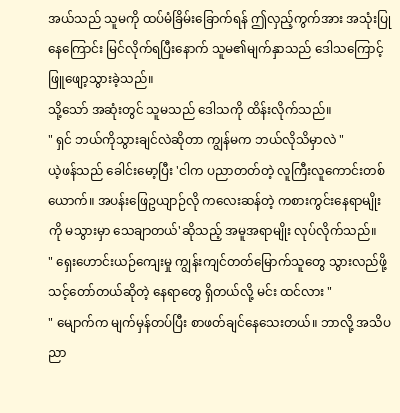အယ်သည် သူမကို ထပ်မံခြိမ်းခြောက်ရန် ဤလှည့်ကွက်အား အသုံးပြုနေကြောင်း မြင်လိုက်ရပြီးနောက် သူမ၏မျက်နှာသည် ဒေါသကြောင့် ဖြူဖျော့သွားခဲ့သည်။
သို့သော် အဆုံးတွင် သူမသည် ဒေါသကို ထိန်းလိုက်သည်။
" ရှင် ဘယ်ကိုသွားချင်လဲဆိုတာ ကျွန်မက ဘယ်လိုသိမှာလဲ "
ယဲ့ဖန်သည် ခေါင်းမော့ပြီး 'ငါက ပညာတတ်တဲ့ လူကြီးလူကောင်းတစ်ယောက်။ အပန်းဖြေဥယျာဉ်လို ကလေးဆန်တဲ့ ကစားကွင်းနေရာမျိုးကို မသွားမှာ သေချာတယ်'ဆိုသည့် အမူအရာမျိုး လုပ်လိုက်သည်။
" ရှေးဟောင်းယဉ်ကျေးမှု ကျွန်းကျင်တတ်မြောက်သူတွေ သွားလည်ဖို့ သင့်တော်တယ်ဆိုတဲ့ နေရာတွေ ရှိတယ်လို့ မင်း ထင်လား "
" မျောက်က မျက်မှန်တပ်ပြီး စာဖတ်ချင်နေသေးတယ်။ ဘာလို့ အသိပညာ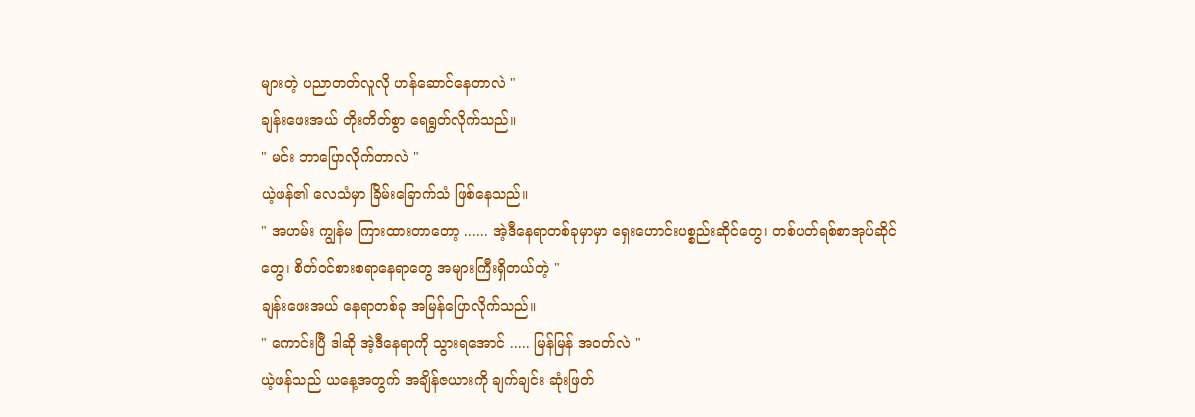များတဲ့ ပညာတတ်လူလို ဟန်ဆောင်နေတာလဲ "
ချန်းဖေးအယ် တိုးတိတ်စွာ ရေရွတ်လိုက်သည်။
" မင်း ဘာပြောလိုက်တာလဲ "
ယဲ့ဖန်၏ လေသံမှာ ခြိမ်းခြောက်သံ ဖြစ်နေသည်။
" အဟမ်း ကျွန်မ ကြားထားတာတော့ ...... အဲ့ဒီနေရာတစ်ခုမှာမှာ ရှေးဟောင်းပစ္စည်းဆိုင်တွေ၊ တစ်ပတ်ရစ်စာအုပ်ဆိုင်တွေ၊ စိတ်ဝင်စားစရာနေရာတွေ အများကြီးရှိတယ်တဲ့ "
ချန်းဖေးအယ် နေရာတစ်ခု အမြန်ပြောလိုက်သည်။
" ကောင်းပြီ ဒါဆို အဲ့ဒီနေရာကို သွားရအောင် ..... မြန်မြန် အဝတ်လဲ "
ယဲ့ဖန်သည် ယနေ့အတွက် အချိန်ဇယားကို ချက်ချင်း ဆုံးဖြတ်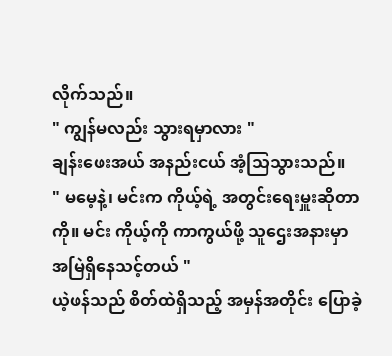လိုက်သည်။
" ကျွန်မလည်း သွားရမှာလား "
ချန်းဖေးအယ် အနည်းငယ် အံ့သြသွားသည်။
" မမေ့နဲ့၊ မင်းက ကိုယ့်ရဲ့ အတွင်းရေးမှူးဆိုတာကို။ မင်း ကိုယ့်ကို ကာကွယ်ဖို့ သူဌေးအနားမှာ အမြဲရှိနေသင့်တယ် "
ယဲ့ဖန်သည် စိတ်ထဲရှိသည့် အမှန်အတိုင်း ပြောခဲ့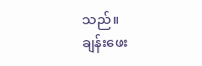သည်။
ချန်းဖေး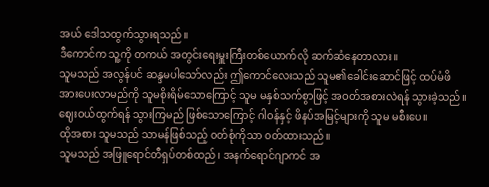အယ် ဒေါသထွက်သွားရသည်။
ဒီကောင်က သူ့ကို တကယ် အတွင်းရေးမှူးကြီးတစ်ယောက်လို ဆက်ဆံနေတာလား။
သူမသည် အလွန်ပင် ဆန္ဒမပါသော်လည်း ဤကောင်လေးသည် သူမ၏ခေါင်းဆောင်ဖြင့် ထပ်မံဖိအားပေးလာမည်ကို သူမစိုးရိမ်သောကြောင့် သူမ မနှစ်သက်စွာဖြင့် အဝတ်အစားလဲရန် သွားခဲ့သည်။
ဈေးဝယ်ထွက်ရန် သွားကြမည် ဖြစ်သောကြောင့် ဂါဝန်နှင့် ဖိနပ်အမြင့်များကို သူမ မစီးပေ။
ထိုအစား သူမသည် သာမန်ဖြစ်သည့် ၀တ်စုံကိုသာ ၀တ်ထားသည်။
သူမသည် အဖြူရောင်တီရှပ်တစ်ထည်၊ အနက်ရောင်ဂျာကင် အ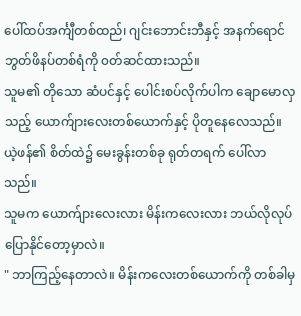ပေါ်ထပ်အင်္ကျီတစ်ထည်၊ ဂျင်းဘောင်းဘီနှင့် အနက်ရောင် ဘွတ်ဖိနပ်တစ်ရံကို ၀တ်ဆင်ထားသည်။
သူမ၏ တိုသော ဆံပင်နှင့် ပေါင်းစပ်လိုက်ပါက ချောမောလှသည့် ယောက်ျားလေးတစ်ယောက်နှင့် ပိုတူနေလေသည်။
ယဲ့ဖန်၏ စိတ်ထဲ၌ မေးခွန်းတစ်ခု ရုတ်တရက် ပေါ်လာသည်။
သူမက ယောက်ျားလေးလား မိန်းကလေးလား ဘယ်လိုလုပ် ပြောနိုင်တော့မှာလဲ။
" ဘာကြည့်နေတာလဲ။ မိန်းကလေးတစ်ယောက်ကို တစ်ခါမှ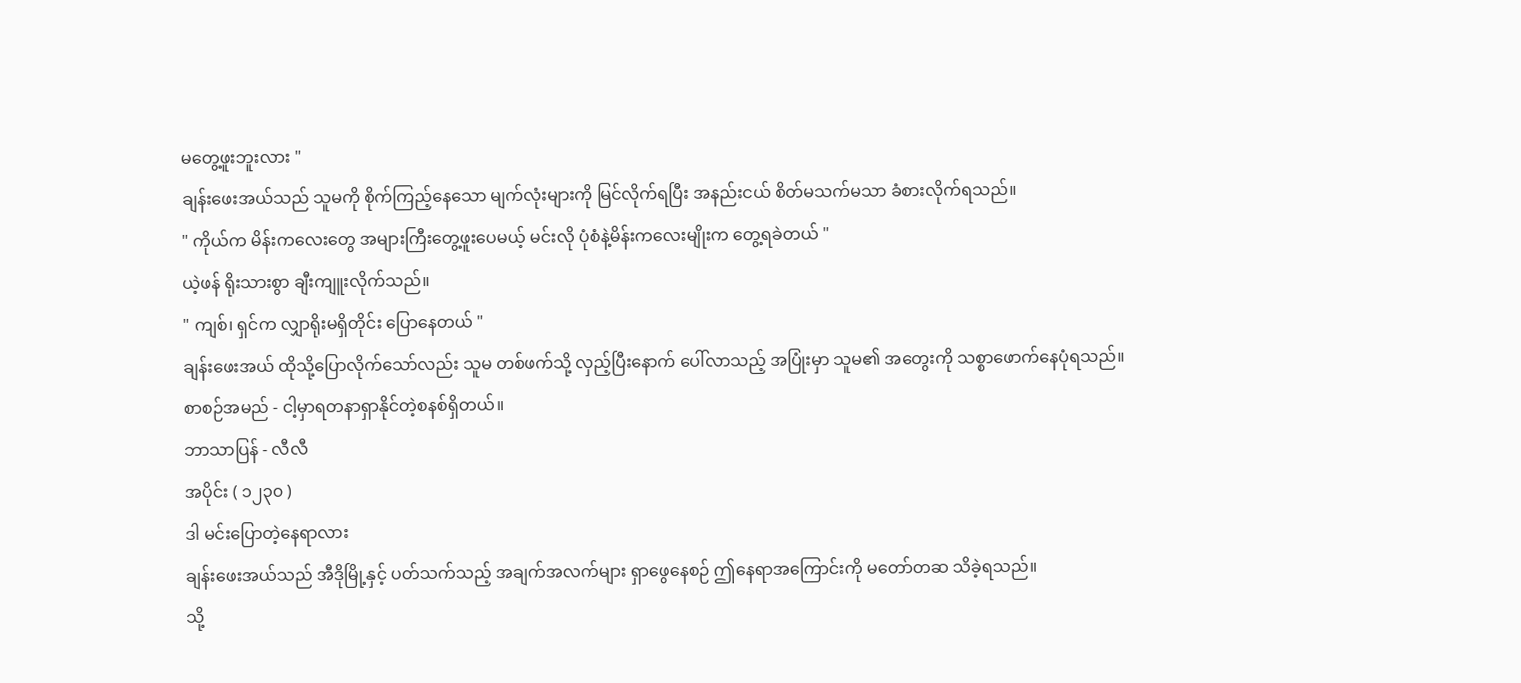မတွေ့ဖူးဘူးလား "
ချန်းဖေးအယ်သည် သူမကို စိုက်ကြည့်နေသော မျက်လုံးများကို မြင်လိုက်ရပြီး အနည်းငယ် စိတ်မသက်မသာ ခံစားလိုက်ရသည်။
" ကိုယ်က မိန်းကလေးတွေ အများကြီးတွေ့ဖူးပေမယ့် မင်းလို ပုံစံနဲ့မိန်းကလေးမျိုးက တွေ့ရခဲတယ် "
ယဲ့ဖန် ရိုးသားစွာ ချီးကျူးလိုက်သည်။
" ကျစ်၊ ရှင်က လျှာရိုးမရှိတိုင်း ပြောနေတယ် "
ချန်းဖေးအယ် ထိုသို့ပြောလိုက်သော်လည်း သူမ တစ်ဖက်သို့ လှည့်ပြီးနောက် ပေါ်လာသည့် အပြုံးမှာ သူမ၏ အတွေးကို သစ္စာဖောက်နေပုံရသည်။
စာစဉ်အမည် - ငါ့မှာရတနာရှာနိုင်တဲ့စနစ်ရှိတယ်။
ဘာသာပြန် - လီလီ
အပိုင်း ( ၁၂၃၀ )
ဒါ မင်းပြောတဲ့နေရာလား
ချန်းဖေးအယ်သည် အီဒိုမြို့နှင့် ပတ်သက်သည့် အချက်အလက်များ ရှာဖွေနေစဉ် ဤနေရာအကြောင်းကို မတော်တဆ သိခဲ့ရသည်။
သို့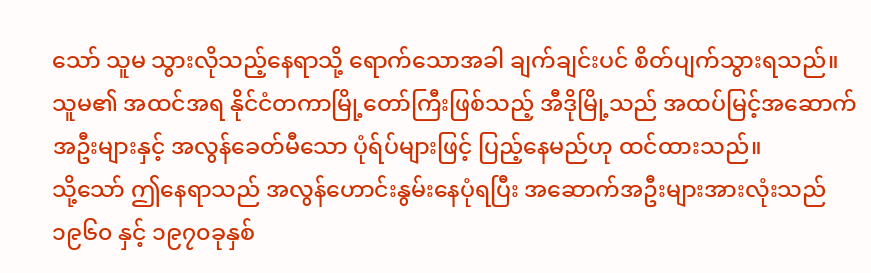သော် သူမ သွားလိုသည့်နေရာသို့ ရောက်သောအခါ ချက်ချင်းပင် စိတ်ပျက်သွားရသည်။
သူမ၏ အထင်အရ နိုင်ငံတကာမြို့တော်ကြီးဖြစ်သည့် အီဒိုမြို့သည် အထပ်မြင့်အဆောက်အဦးများနှင့် အလွန်ခေတ်မီသော ပုံရ်ပ်များဖြင့် ပြည့်နေမည်ဟု ထင်ထားသည်။
သို့သော် ဤနေရာသည် အလွန်ဟောင်းနွမ်းနေပုံရပြီး အဆောက်အဦးများအားလုံးသည် ၁၉၆၀ နှင့် ၁၉၇၀ခုနှစ်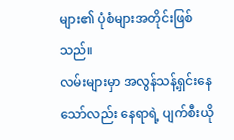များ၏ ပုံစံများအတိုင်းဖြစ်သည်။
လမ်းများမှာ အလွန်သန့်ရှင်းနေသော်လည်း နေရာရဲ့ ပျက်စီးယို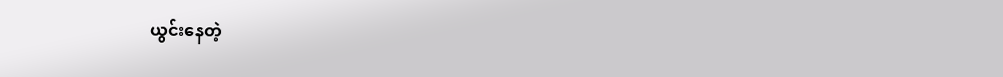ယွင်းနေတဲ့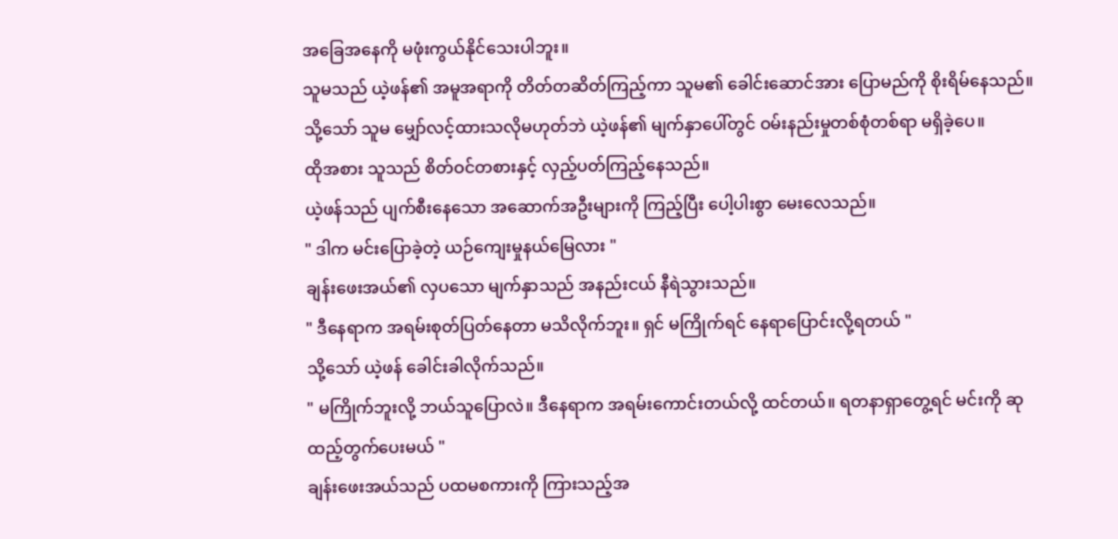အခြေအနေကို မဖုံးကွယ်နိုင်သေးပါဘူး။
သူမသည် ယဲ့ဖန်၏ အမူအရာကို တိတ်တဆိတ်ကြည့်ကာ သူမ၏ ခေါင်းဆောင်အား ပြောမည်ကို စိုးရိမ်နေသည်။
သို့သော် သူမ မျှော်လင့်ထားသလိုမဟုတ်ဘဲ ယဲ့ဖန်၏ မျက်နှာပေါ်တွင် ဝမ်းနည်းမှုတစ်စုံတစ်ရာ မရှိခဲ့ပေ။
ထိုအစား သူသည် စိတ်ဝင်တစားနှင့် လှည့်ပတ်ကြည့်နေသည်။
ယဲ့ဖန်သည် ပျက်စီးနေသော အဆောက်အဦးများကို ကြည့်ပြီး ပေါ့ပါးစွာ မေးလေသည်။
" ဒါက မင်းပြောခဲ့တဲ့ ယဉ်ကျေးမှုနယ်မြေလား "
ချန်းဖေးအယ်၏ လှပသော မျက်နှာသည် အနည်းငယ် နီရဲသွားသည်။
" ဒီနေရာက အရမ်းစုတ်ပြတ်နေတာ မသိလိုက်ဘူး။ ရှင် မကြိုက်ရင် နေရာပြောင်းလို့ရတယ် "
သို့သော် ယဲ့ဖန် ခေါင်းခါလိုက်သည်။
" မကြိုက်ဘူးလို့ ဘယ်သူပြောလဲ။ ဒီနေရာက အရမ်းကောင်းတယ်လို့ ထင်တယ်။ ရတနာရှာတွေ့ရင် မင်းကို ဆုထည့်တွက်ပေးမယ် "
ချန်းဖေးအယ်သည် ပထမစကားကို ကြားသည့်အ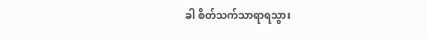ခါ စိတ်သက်သာရာရသွား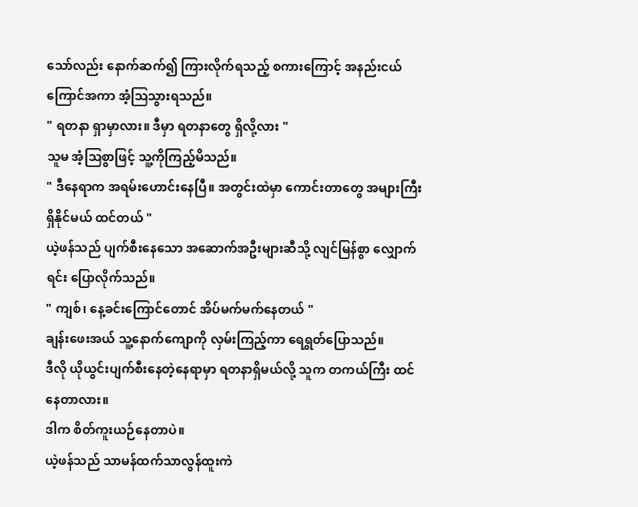သော်လည်း နောက်ဆက်၍ ကြားလိုက်ရသည့် စကားကြောင့် အနည်းငယ်ကြောင်အကာ အံ့ဩသွားရသည်။
" ရတနာ ရှာမှာလား။ ဒီမှာ ရတနာတွေ ရှိလို့လား "
သူမ အံ့သြစွာဖြင့် သူ့ကိုကြည့်မိသည်။
" ဒီနေရာက အရမ်းဟောင်းနေပြီ။ အတွင်းထဲမှာ ကောင်းတာတွေ အများကြီးရှိနိုင်မယ် ထင်တယ် "
ယဲ့ဖန်သည် ပျက်စီးနေသော အဆောက်အဦးများဆီသို့ လျင်မြန်စွာ လျှောက်ရင်း ပြောလိုက်သည်။
" ကျစ်၊ နေ့ခင်းကြောင်တောင် အိပ်မက်မက်နေတယ် "
ချန်းဖေးအယ် သူ့နောက်ကျောကို လှမ်းကြည့်ကာ ရေရွတ်ပြောသည်။
ဒီလို ယိုယွင်းပျက်စီးနေတဲ့နေရာမှာ ရတနာရှိမယ်လို့ သူက တကယ်ကြီး ထင်နေတာလား။
ဒါက စိတ်ကူးယဉ်နေတာပဲ။
ယဲ့ဖန်သည် သာမန်ထက်သာလွန်ထူးကဲ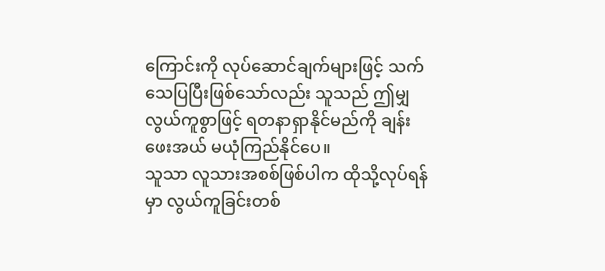ကြောင်းကို လုပ်ဆောင်ချက်များဖြင့် သက်သေပြပြီးဖြစ်သော်လည်း သူသည် ဤမျှ လွယ်ကူစွာဖြင့် ရတနာရှာနိုင်မည်ကို ချန်းဖေးအယ် မယုံကြည်နိုင်ပေ။
သူသာ လူသားအစစ်ဖြစ်ပါက ထိုသို့လုပ်ရန်မှာ လွယ်ကူခြင်းတစ်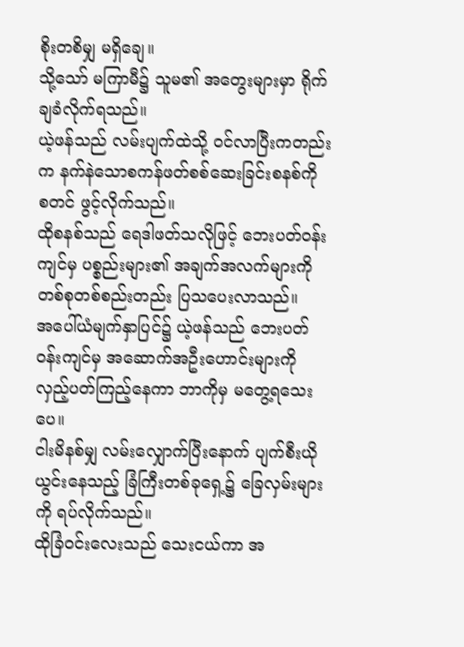စိုးတစိမျှ မရှိချေ။
သို့သော် မကြာမီ၌ သူမ၏ အတွေးများမှာ ရိုက်ချခံလိုက်ရသည်။
ယဲ့ဖန်သည် လမ်းပျက်ထဲသို့ ဝင်လာပြီးကတည်းက နက်နဲသောစကန်ဖတ်စစ်ဆေးခြင်းစနစ်ကို စတင် ဖွင့်လိုက်သည်။
ထိုစနစ်သည် ရေဒါဖတ်သလိုဖြင့် ဘေးပတ်ဝန်းကျင်မှ ပစ္စည်းများ၏ အချက်အလက်များကို တစ်စုတစ်စည်းတည်း ပြသပေးလာသည်။
အပေါ်ယံမျက်နှာပြင်၌ ယဲ့ဖန်သည် ဘေးပတ်ဝန်းကျင်မှ အဆောက်အဦးဟောင်းများကို လှည့်ပတ်ကြည့်နေကာ ဘာကိုမှ မတွေ့ရသေးပေ။
ငါးမိနစ်မျှ လမ်းလျှောက်ပြီးနောက် ပျက်စီးယိုယွင်းနေသည့် ခြံကြီးတစ်ခုရှေ့၌ ခြေလှမ်းများကို ရပ်လိုက်သည်။
ထိုခြံဝင်းလေးသည် သေးငယ်ကာ အ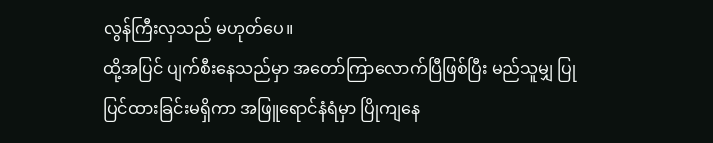လွန်ကြီးလှသည် မဟုတ်ပေ။
ထို့အပြင် ပျက်စီးနေသည်မှာ အတော်ကြာလောက်ပြီဖြစ်ပြီး မည်သူမျှ ပြုပြင်ထားခြင်းမရှိကာ အဖြူရောင်နံရံမှာ ပြိုကျနေ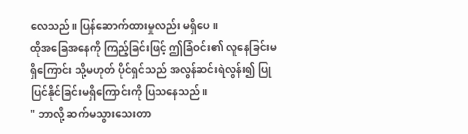လေသည်။ ပြန်ဆောက်ထားမှုလည်း မရှိပေ။
ထိုအခြေအနေကို ကြည့်ခြင်းဖြင့် ဤခြံဝင်း၏ လူနေခြင်းမရှိကြောင်း သို့မဟုတ် ပိုင်ရှင်သည် အလွန်ဆင်းရဲလွန်း၍ ပြုပြင်နိုင်ခြင်းမရှိကြောင်းကို ပြသနေသည်။
" ဘာလို့ ဆက်မသွားသေးတာ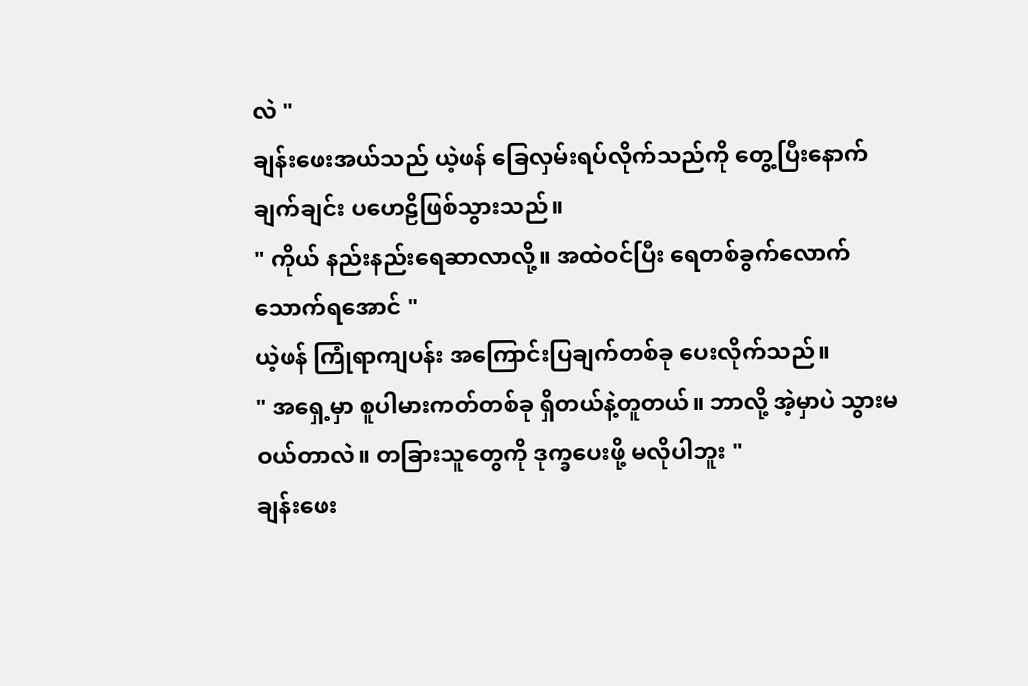လဲ "
ချန်းဖေးအယ်သည် ယဲ့ဖန် ခြေလှမ်းရပ်လိုက်သည်ကို တွေ့ပြီးနောက် ချက်ချင်း ပဟေဠိဖြစ်သွားသည်။
" ကိုယ် နည်းနည်းရေဆာလာလို့။ အထဲဝင်ပြီး ရေတစ်ခွက်လောက်သောက်ရအောင် "
ယဲ့ဖန် ကြုံရာကျပန်း အကြောင်းပြချက်တစ်ခု ပေးလိုက်သည်။
" အရှေ့မှာ စူပါမားကတ်တစ်ခု ရှိတယ်နဲ့တူတယ်။ ဘာလို့ အဲ့မှာပဲ သွားမဝယ်တာလဲ။ တခြားသူတွေကို ဒုက္ခပေးဖို့ မလိုပါဘူး "
ချန်းဖေး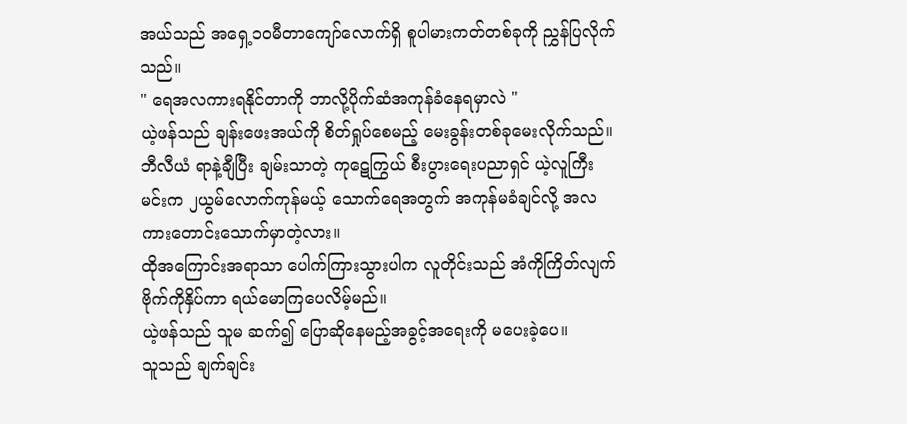အယ်သည် အရှေ့၁၀မီတာကျော်လောက်ရှိ စူပါမားကတ်တစ်ခုကို ညွှန်ပြလိုက်သည်။
" ရေအလကားရနိုင်တာကို ဘာလို့ပိုက်ဆံအကုန်ခံနေရမှာလဲ "
ယဲ့ဖန်သည် ချန်းဖေးအယ်ကို စိတ်ရှုပ်စေမည့် မေးခွန်းတစ်ခုမေးလိုက်သည်။
ဘီလီယံ ရာနဲ့ချီပြီး ချမ်းသာတဲ့ ကုဋေကြွယ် စီးပွားရေးပညာရှင် ယဲ့လူကြီးမင်းက ၂ယွမ်လောက်ကုန်မယ့် သောက်ရေအတွက် အကုန်မခံချင်လို့ အလကားတောင်းသောက်မှာတဲ့လား။
ထိုအကြောင်းအရာသာ ပေါက်ကြားသွားပါက လူတိုင်းသည် အံကိုကြိတ်လျက် ဗိုက်ကိုနှိပ်ကာ ရယ်မောကြပေလိမ့်မည်။
ယဲ့ဖန်သည် သူမ ဆက်၍ ပြောဆိုနေမည့်အခွင့်အရေးကို မပေးခဲ့ပေ။
သူသည် ချက်ချင်း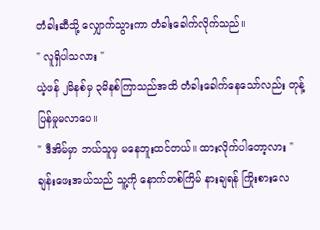တံခါးဆီသို့ လျှောက်သွားကာ တံခါးခေါက်လိုက်သည်။
" လူရှိပါသလား "
ယဲ့ဖန် ၂မိနစ်မှ ၃မိနစ်ကြာသည်အထိ တံခါးခေါက်နေသော်လည်း တုန့်ပြန်မှုမလာပေ။
" ဒီအိမ်မှာ ဘယ်သူမှ မနေဘူးထင်တယ်။ ထားလိုက်ပါတော့လား "
ချန်းဖေးအယ်သည် သူ့ကို နောက်တစ်ကြိမ် နားချရန် ကြိုးစားလေ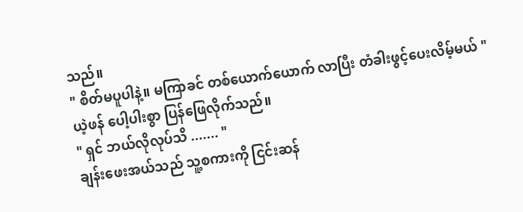သည်။
" စိတ်မပူပါနဲ့။ မကြာခင် တစ်ယောက်ယောက် လာပြီး တံခါးဖွင့်ပေးလိမ့်မယ် "
ယဲ့ဖန် ပေါ့ပါးစွာ ပြန်ဖြေလိုက်သည်။
" ရှင် ဘယ်လိုလုပ်သိ ....... "
ချန်းဖေးအယ်သည် သူ့စကားကို ငြင်းဆန်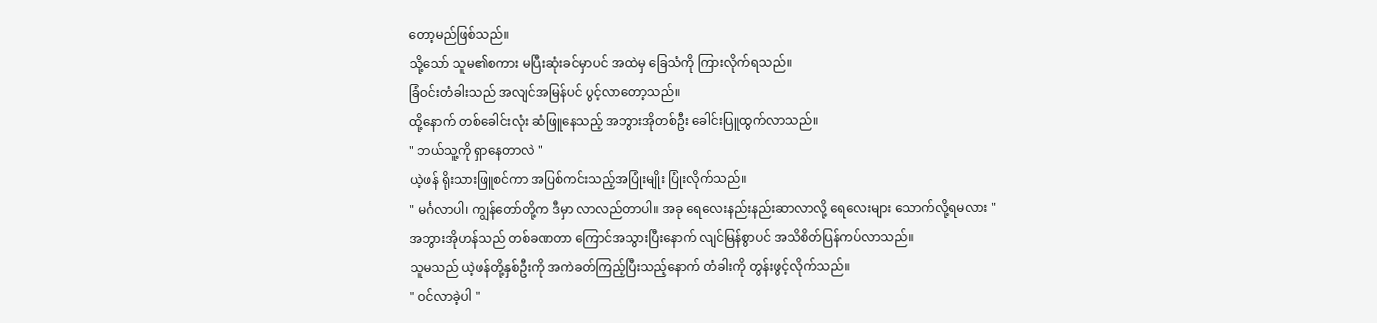တော့မည်ဖြစ်သည်။
သို့သော် သူမ၏စကား မပြီးဆုံးခင်မှာပင် အထဲမှ ခြေသံကို ကြားလိုက်ရသည်။
ခြံဝင်းတံခါးသည် အလျင်အမြန်ပင် ပွင့်လာတော့သည်။
ထို့နောက် တစ်ခေါင်းလုံး ဆံဖြူနေသည့် အဘွားအိုတစ်ဦး ခေါင်းပြူထွက်လာသည်။
" ဘယ်သူ့ကို ရှာနေတာလဲ "
ယဲ့ဖန် ရိုးသားဖြူစင်ကာ အပြစ်ကင်းသည့်အပြုံးမျိုး ပြုံးလိုက်သည်။
" မင်္ဂလာပါ၊ ကျွန်တော်တို့က ဒီမှာ လာလည်တာပါ။ အခု ရေလေးနည်းနည်းဆာလာလို့ ရေလေးများ သောက်လို့ရမလား "
အဘွားအိုဟန်သည် တစ်ခဏတာ ကြောင်အသွားပြီးနောက် လျင်မြန်စွာပင် အသိစိတ်ပြန်ကပ်လာသည်။
သူမသည် ယဲ့ဖန်တို့နှစ်ဦးကို အကဲခတ်ကြည့်ပြီးသည့်နောက် တံခါးကို တွန်းဖွင့်လိုက်သည်။
" ဝင်လာခဲ့ပါ "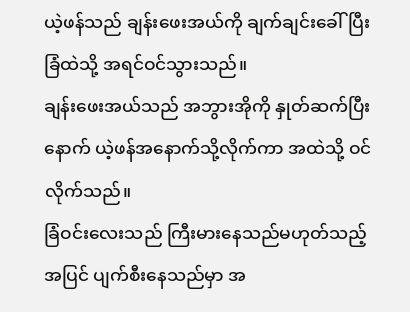ယဲ့ဖန်သည် ချန်းဖေးအယ်ကို ချက်ချင်းခေါ်ပြီး ခြံထဲသို့ အရင်ဝင်သွားသည်။
ချန်းဖေးအယ်သည် အဘွားအိုကို နှုတ်ဆက်ပြီးနောက် ယဲ့ဖန်အနောက်သို့လိုက်ကာ အထဲသို့ ဝင်လိုက်သည်။
ခြံဝင်းလေးသည် ကြီးမားနေသည်မဟုတ်သည့်အပြင် ပျက်စီးနေသည်မှာ အ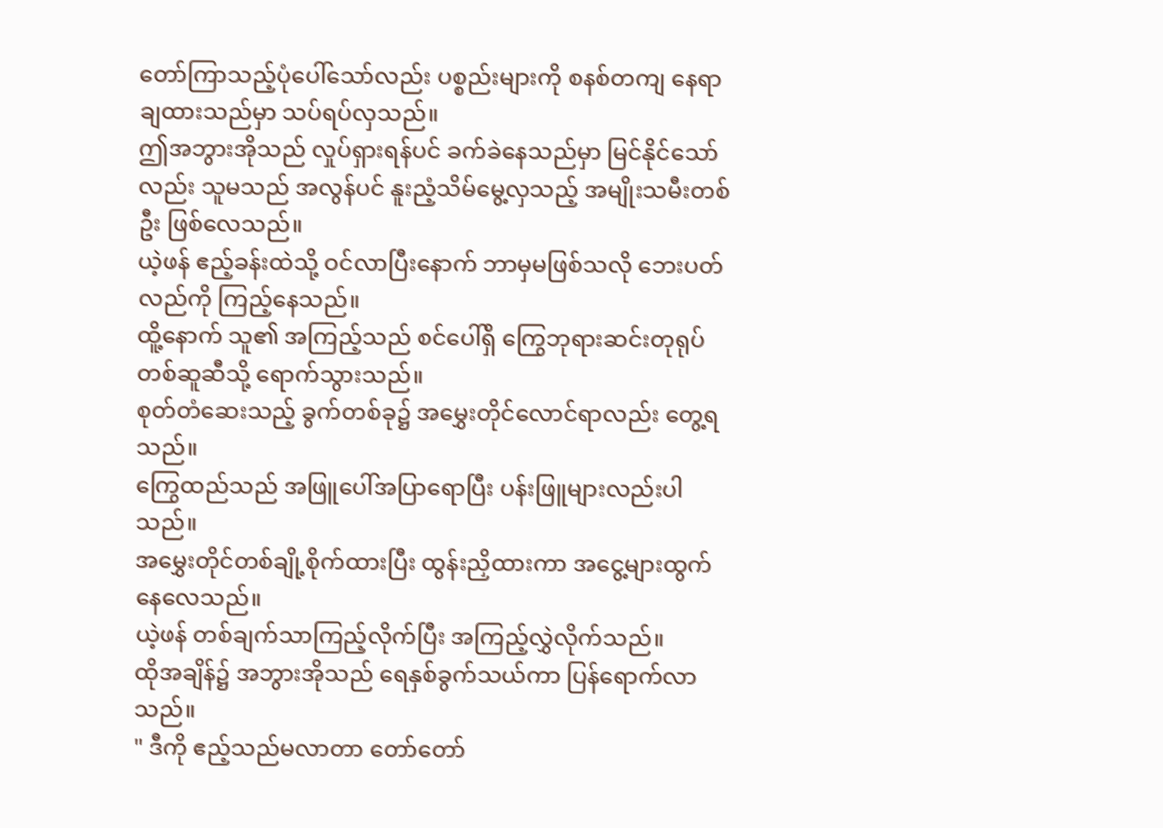တော်ကြာသည့်ပုံပေါ်သော်လည်း ပစ္စည်းများကို စနစ်တကျ နေရာချထားသည်မှာ သပ်ရပ်လှသည်။
ဤအဘွားအိုသည် လှုပ်ရှားရန်ပင် ခက်ခဲနေသည်မှာ မြင်နိုင်သော်လည်း သူမသည် အလွန်ပင် နူးညံ့သိမ်မွေ့လှသည့် အမျိုးသမီးတစ်ဦး ဖြစ်လေသည်။
ယဲ့ဖန် ဧည့်ခန်းထဲသို့ ဝင်လာပြီးနောက် ဘာမှမဖြစ်သလို ဘေးပတ်လည်ကို ကြည့်နေသည်။
ထိူ့နောက် သူ၏ အကြည့်သည် စင်ပေါ်ရှိ ကြွေဘုရားဆင်းတုရုပ်တစ်ဆူဆီသို့ ရောက်သွားသည်။
စုတ်တံဆေးသည့် ခွက်တစ်ခု၌ အမွှေးတိုင်လောင်ရာလည်း တွေ့ရသည်။
ကြွေထည်သည် အဖြူပေါ်အပြာရောပြီး ပန်းဖြူများလည်းပါသည်။
အမွှေးတိုင်တစ်ချို့စိုက်ထားပြီး ထွန်းညှိထားကာ အငွေ့များထွက်နေလေသည်။
ယဲ့ဖန် တစ်ချက်သာကြည့်လိုက်ပြီး အကြည့်လွှဲလိုက်သည်။
ထိုအချိန်၌ အဘွားအိုသည် ရေနှစ်ခွက်သယ်ကာ ပြန်ရောက်လာသည်။
" ဒီကို ဧည့်သည်မလာတာ တော်တော်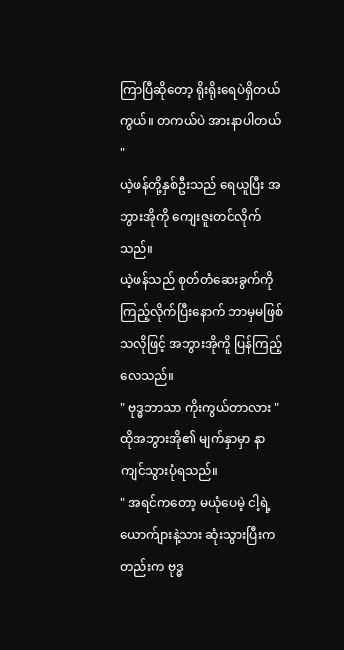ကြာပြီဆိုတော့ ရိုးရိုးရေပဲရှိတယ်ကွယ်။ တကယ်ပဲ အားနာပါတယ် "
ယဲ့ဖန်တို့နှစ်ဦးသည် ရေယူပြီး အဘွားအိုကို ကျေးဇူးတင်လိုက်သည်။
ယဲ့ဖန်သည် စုတ်တံဆေးခွက်ကို ကြည့်လိုက်ပြီးနောက် ဘာမှမဖြစ်သလိုဖြင့် အဘွားအိုကိူ ပြန်ကြည့်လေသည်။
" ဗုဒ္ဓဘာသာ ကိုးကွယ်တာလား "
ထိုအဘွားအို၏ မျက်နှာမှာ နာကျင်သွားပုံရသည်။
" အရင်ကတော့ မယုံပေမဲ့ ငါ့ရဲ့ယောက်ျားနဲ့သား ဆုံးသွားပြီးကတည်းက ဗုဒ္ဓ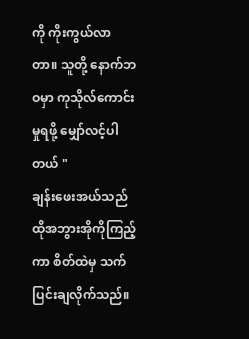ကို ကိုးကွယ်လာတာ။ သူတို့ နောက်ဘဝမှာ ကုသိုလ်ကောင်းမှုရဖို့ မျှော်လင့်ပါတယ် "
ချန်းဖေးအယ်သည် ထိုအဘွားအိုကိုကြည့်ကာ စိတ်ထဲမှ သက်ပြင်းချလိုက်သည်။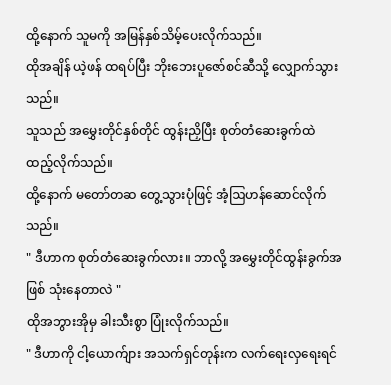ထို့နောက် သူမကို အမြန်နှစ်သိမ့်ပေးလိုက်သည်။
ထိုအချိန် ယဲ့ဖန် ထရပ်ပြီး ဘိုးဘေးပူဇော်စင်ဆီသို့ လျှောက်သွားသည်။
သူသည် အမွှေးတိုင်နှစ်တိုင် ထွန်းညှိပြီး စုတ်တံဆေးခွက်ထဲ ထည့်လိုက်သည်။
ထို့နောက် မတော်တဆ တွေ့သွားပုံဖြင့် အံ့ဩဟန်ဆောင်လိုက်သည်။
" ဒီဟာက စုတ်တံဆေးခွက်လား။ ဘာလို့ အမွှေးတိုင်ထွန်းခွက်အဖြစ် သုံးနေတာလဲ "
ထိုအဘွားအိုမှ ခါးသီးစွာ ပြုံးလိုက်သည်။
" ဒီဟာကို ငါ့ယောက်ျား အသက်ရှင်တုန်းက လက်ရေးလှရေးရင်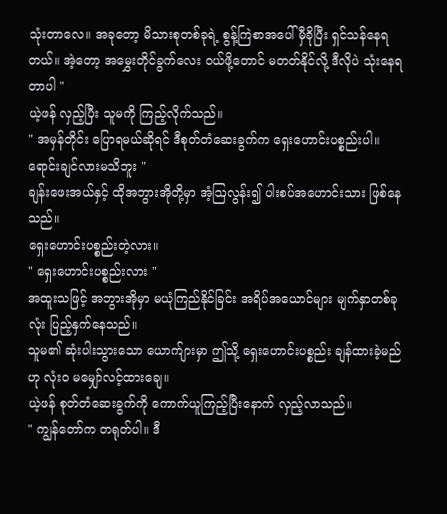သုံးတာလေ။ အခုတော့ မိသားစုတစ်ခုရဲ့ စွန့်ကြဲစာအပေါ် မှီခိုပြီး ရှင်သန်နေရတယ်။ အဲ့တော့ အမွှေးတိုင်ခွက်လေး ဝယ်ဖို့တောင် မတတ်နိုင်လို့ ဒီလိုပဲ သုံးနေရတာပါ "
ယဲ့ဖန် လှည့်ပြီး သူမကို ကြည့်လိုက်သည်။
" အမှန်တိုင်း ပြောရမယ်ဆိုရင် ဒီစုတ်တံဆေးခွက်က ရှေးဟောင်းပစ္စည်းပါ။ ရောင်းချင်လားမသိဘူး "
ချန်းဖေးအယ်နှင့် ထိုအဘွားအိုတို့မှာ အံ့ဩလွန်း၍ ပါးစပ်အဟောင်းသား ဖြစ်နေသည်။
ရှေးဟောင်းပစ္စည်းတဲ့လား။
" ရှေးဟောင်းပစ္စည်းလား "
အထူးသဖြင့် အဘွားအိုမှာ မယုံကြည်နိုင်ခြင်း အရိပ်အယောင်များ မျက်နှာတစ်ခုလုံး ပြည့်နှက်နေသည်။
သူမ၏ ဆုံးပါးသွားသော ယောက်ျားမှာ ဤသို့ ရှေးဟောင်းပစ္စည်း ချန်ထားခဲ့မည်ဟု လုံးဝ မမျှော်လင့်ထားချေ။
ယဲ့ဖန် စုတ်တံဆေးခွက်ကို ကောက်ယူကြည့်ပြီးနောက် လှည့်လာသည်။
" ကျွန်တော်က တရုတ်ပါ။ ဒီ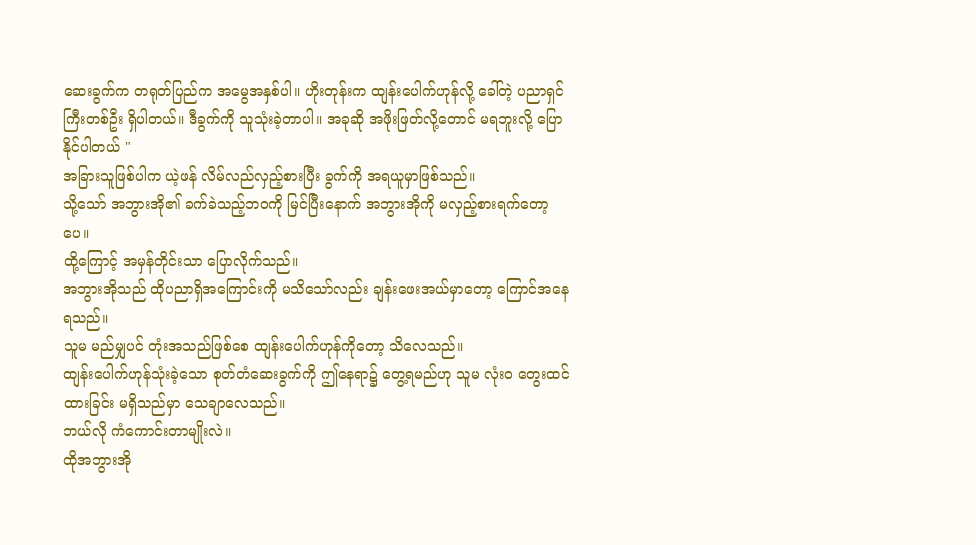ဆေးခွက်က တရုတ်ပြည်က အမွေအနှစ်ပါ။ ဟိုးတုန်းက ထျန်းပေါက်ဟုန်လို့ ခေါ်တဲ့ ပညာရှင်ကြီးတစ်ဦး ရှိပါတယ်။ ဒီခွက်ကို သူသုံးခဲ့တာပါ။ အခုဆို အဖိုးဖြတ်လို့တောင် မရဘူးလို့ ပြောနိုင်ပါတယ် "
အခြားသူဖြစ်ပါက ယဲ့ဖန် လိမ်လည်လှည့်စားပြီး ခွက်ကို အရယူမှာဖြစ်သည်။
သို့သော် အဘွားအို၏ ခက်ခဲသည့်ဘဝကို မြင်ပြီးနောက် အဘွားအိုကို မလှည့်စားရက်တော့ပေ။
ထို့ကြောင့် အမှန်တိုင်းသာ ပြောလိုက်သည်။
အဘွားအိုသည် ထိုပညာရှိအကြောင်းကို မသိသော်လည်း ချန်းဖေးအယ်မှာတော့ ကြောင်အနေရသည်။
သူမ မည်မျှပင် တုံးအသည်ဖြစ်စေ ထျန်းပေါက်ဟုန်ကိုတော့ သိလေသည်။
ထျန်းပေါက်ဟုန်သုံးခဲ့သော စုတ်တံဆေးခွက်ကို ဤနေရာ၌ တွေ့ရမည်ဟု သူမ လုံးဝ တွေးထင်ထားခြင်း မရှိသည်မှာ သေချာလေသည်။
ဘယ်လို ကံကောင်းတာမျိုးလဲ။
ထိုအဘွားအို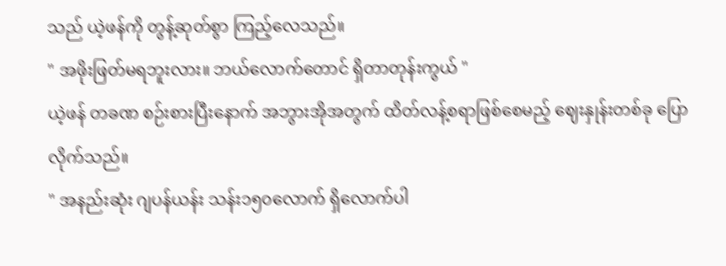သည် ယဲ့ဖန်ကို တွန့်ဆုတ်စွာ ကြည့်လေသည်။
" အဖိုးဖြတ်မရဘူးလား။ ဘယ်လောက်တောင် ရှိတာတုန်းကွယ် "
ယဲ့ဖန် တခဏ စဉ်းစားပြီးနောက် အဘွားအိုအတွက် ထိတ်လန့်စရာဖြစ်စေမည့် ဈေးနှုန်းတစ်ခု ပြောလိုက်သည်။
" အနည်းဆုံး ဂျပန်ယန်း သန်း၁၅၀လောက် ရှိလောက်ပါ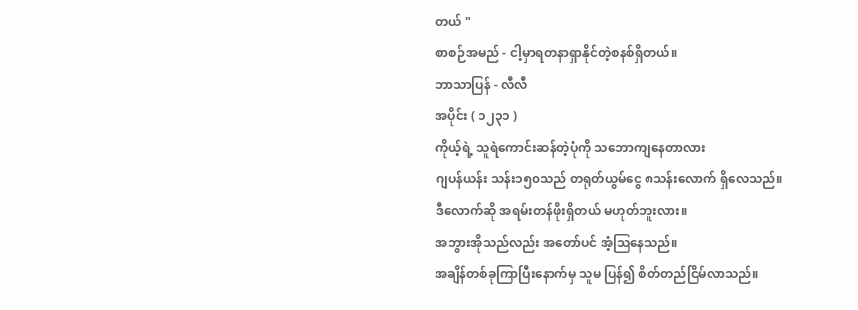တယ် "
စာစဉ်အမည် - ငါ့မှာရတနာရှာနိုင်တဲ့စနစ်ရှိတယ်။
ဘာသာပြန် - လီလီ
အပိုင်း ( ၁၂၃၁ )
ကိုယ့်ရဲ့ သူရဲကောင်းဆန်တဲ့ပုံကို သဘောကျနေတာလား
ဂျပန်ယန်း သန်း၁၅၀သည် တရုတ်ယွမ်ငွေ ၈သန်းလောက် ရှိလေသည်။
ဒီလောက်ဆို အရမ်းတန်ဖိုးရှိတယ် မဟုတ်ဘူးလား။
အဘွားအိုသည်လည်း အတော်ပင် အံ့ဩနေသည်။
အချိန်တစ်ခုကြာပြီးနောက်မှ သူမ ပြန်၍ စိတ်တည်ငြိမ်လာသည်။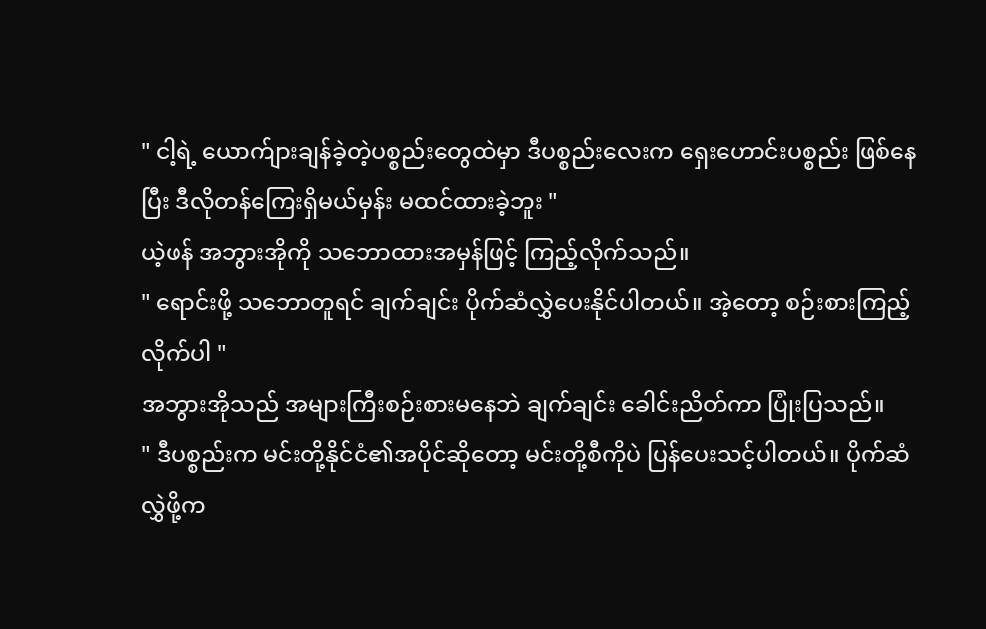" ငါ့ရဲ့ ယောက်ျားချန်ခဲ့တဲ့ပစ္စည်းတွေထဲမှာ ဒီပစ္စည်းလေးက ရှေးဟောင်းပစ္စည်း ဖြစ်နေပြီး ဒီလိုတန်ကြေးရှိမယ်မှန်း မထင်ထားခဲ့ဘူး "
ယဲ့ဖန် အဘွားအိုကို သဘောထားအမှန်ဖြင့် ကြည့်လိုက်သည်။
" ရောင်းဖို့ သဘောတူရင် ချက်ချင်း ပိုက်ဆံလွှဲပေးနိုင်ပါတယ်။ အဲ့တော့ စဉ်းစားကြည့်လိုက်ပါ "
အဘွားအိုသည် အများကြီးစဉ်းစားမနေဘဲ ချက်ချင်း ခေါင်းညိတ်ကာ ပြုံးပြသည်။
" ဒီပစ္စည်းက မင်းတို့နိုင်ငံ၏အပိုင်ဆိုတော့ မင်းတို့စီကိုပဲ ပြန်ပေးသင့်ပါတယ်။ ပိုက်ဆံလွှဲဖို့က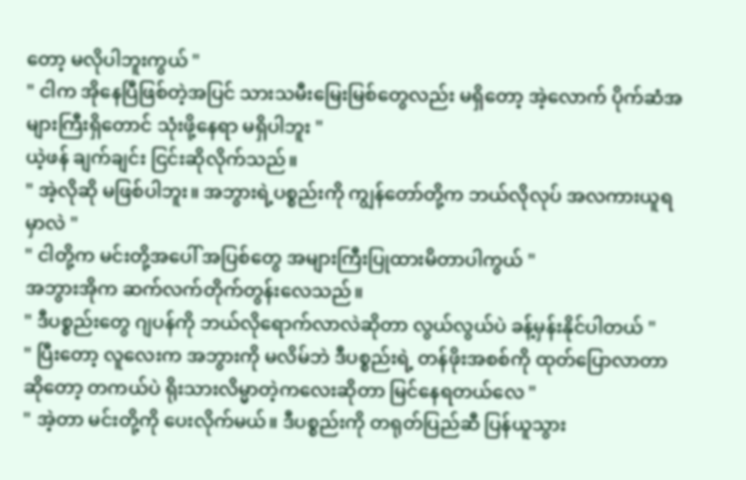တော့ မလိုပါဘူးကွယ် "
" ငါက အိုနေပြီဖြစ်တဲ့အပြင် သားသမီးမြေးမြစ်တွေလည်း မရှိတော့ အဲ့လောက် ပိုက်ဆံအများကြီးရှိတောင် သုံးဖို့နေရာ မရှိပါဘူး "
ယဲ့ဖန် ချက်ချင်း ငြင်းဆိုလိုက်သည်။
" အဲ့လိုဆို မဖြစ်ပါဘူး။ အဘွားရဲ့ပစ္စည်းကို ကျွန်တော်တို့က ဘယ်လိုလုပ် အလကားယူရမှာလဲ "
" ငါတို့က မင်းတို့အပေါ် အပြစ်တွေ အများကြီးပြုထားမိတာပါကွယ် "
အဘွားအိုက ဆက်လက်တိုက်တွန်းလေသည်။
" ဒီပစ္စည်းတွေ ဂျပန်ကို ဘယ်လိုရောက်လာလဲဆိုတာ လွယ်လွယ်ပဲ ခန့်မှန်းနိုင်ပါတယ် "
" ပြီးတော့ လူလေးက အဘွားကို မလိမ်ဘဲ ဒီပစ္စည်းရဲ့ တန်ဖိုးအစစ်ကို ထုတ်ပြောလာတာဆိုတော့ တကယ်ပဲ ရိုးသားလိမ္မာတဲ့ကလေးဆိုတာ မြင်နေရတယ်လေ "
" အဲ့တာ မင်းတို့ကို ပေးလိုက်မယ်။ ဒီပစ္စည်းကို တရုတ်ပြည်ဆီ ပြန်ယူသွား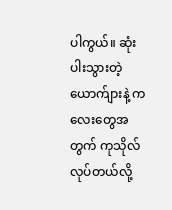ပါကွယ်။ ဆုံးပါးသွားတဲ့ ယောက်ျားနဲ့ ကလေးတွေအတွက် ကုသိုလ်လုပ်တယ်လို့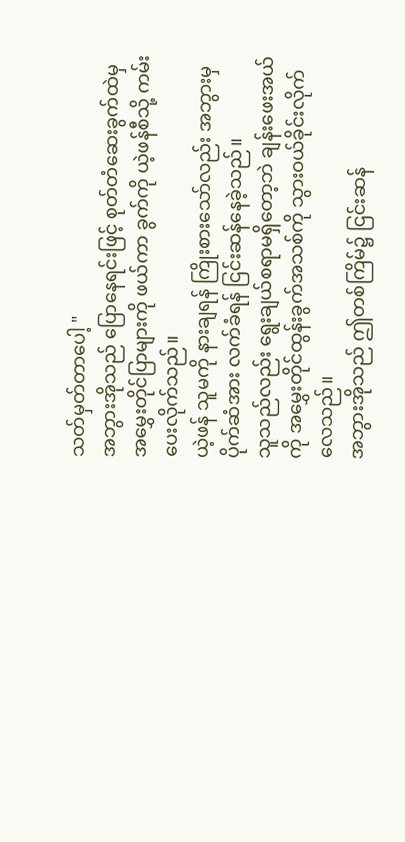သတ်မှတ်တာပေါ့ "
အဘွားအိုသည် ပြောနေရင်းဖြင့် စုတ်တံဆေးခွက်ထဲမှ အမွှေးတိုင်ပြာများကို ဖယ်ကာ ခွက်ကို ယဲ့ဖန်စီသို့ ကမ်းပေးလိုက်သည်။
ယဲ့ဖန် သူမကို နားချရန် ကြိုးစားသော်လည်း အဘွားမှ ပိုက်ဆံအား လက်ခံရန် ငြင်းဆန်နေခဲ့သည်။
သူသည်လည်း ရွေးချယ်စရာမရှိတော့ဘဲ ချန်းဖေးအယ်ကို အမွှေးတိုင်ထွန်းခွက်အသစ်ကို သွားဝယ်ခိုင်းလိုက်လေသည်။
အဘွားအိုသည် ဤတစ်ကြိမ်၌ ငြင်းဆန်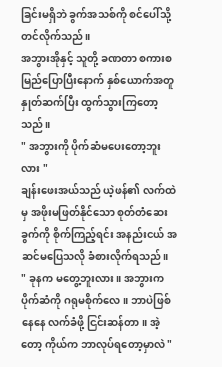ခြင်းမရှိဘဲ ခွက်အသစ်ကို စင်ပေါ်သို့ တင်လိုက်သည်။
အဘွားအိုနှင့် သူတို့ ခဏတာ စကားစမြည်ပြောပြီးနောက် နှစ်ယောက်အတူ နှုတ်ဆက်ပြီး ထွက်သွားကြတော့သည်။
" အဘွားကို ပိုက်ဆံမပေးတော့ဘူးလား "
ချန်းဖေးအယ်သည် ယဲ့ဖန်၏ လက်ထဲမှ အဖိုးမဖြတ်နိုင်သော စုတ်တံဆေးခွက်ကို စိုက်ကြည့်ရင်း အနည်းငယ် အဆင်မပြေသလို ခံစားလိုက်ရသည်။
" ခုနက မတွေ့ဘူးလား။ အဘွားက ပိုက်ဆံကို ဂရုမစိုက်လေ။ ဘာပဲဖြစ်နေနေ လက်ခံဖို့ ငြင်းဆန်တာ။ အဲ့တော့ ကိုယ်က ဘာလုပ်ရတော့မှာလဲ "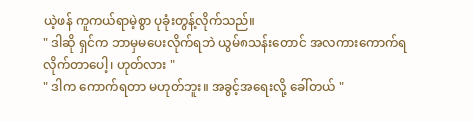ယဲ့ဖန် ကူကယ်ရာမဲ့စွာ ပုခုံးတွန့်လိုက်သည်။
" ဒါဆို ရှင်က ဘာမှမပေးလိုက်ရဘဲ ယွမ်၈သန်းတောင် အလကားကောက်ရလိုက်တာပေါ့၊ ဟုတ်လား "
" ဒါက ကောက်ရတာ မဟုတ်ဘူး။ အခွင့်အရေးလို့ ခေါ်တယ် "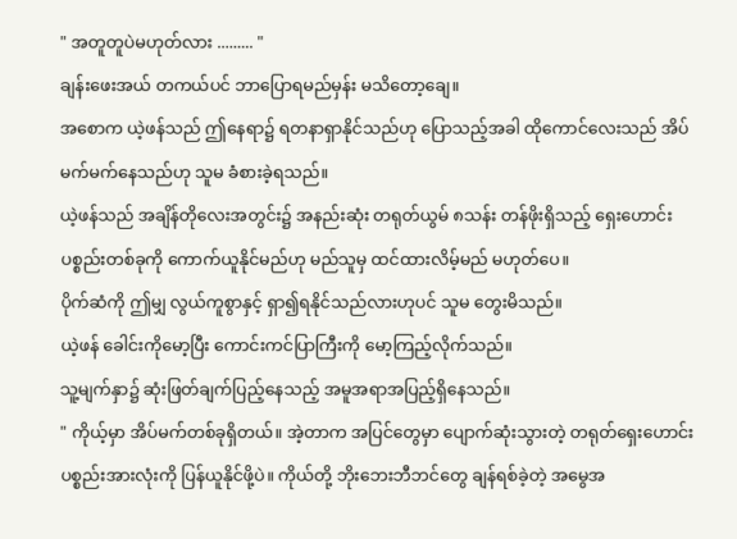" အတူတူပဲမဟုတ်လား ......... "
ချန်းဖေးအယ် တကယ်ပင် ဘာပြောရမည်မှန်း မသိတော့ချေ။
အစောက ယဲ့ဖန်သည် ဤနေရာ၌ ရတနာရှာနိုင်သည်ဟု ပြောသည့်အခါ ထိုကောင်လေးသည် အိပ်မက်မက်နေသည်ဟု သူမ ခံစားခဲ့ရသည်။
ယဲ့ဖန်သည် အချိန်တိုလေးအတွင်း၌ အနည်းဆုံး တရုတ်ယွမ် ၈သန်း တန်ဖိုးရှိသည့် ရှေးဟောင်းပစ္စည်းတစ်ခုကို ကောက်ယူနိုင်မည်ဟု မည်သူမှ ထင်ထားလိမ့်မည် မဟုတ်ပေ။
ပိုက်ဆံကို ဤမျှ လွယ်ကူစွာနှင့် ရှာ၍ရနိုင်သည်လားဟုပင် သူမ တွေးမိသည်။
ယဲ့ဖန် ခေါင်းကိုမော့ပြီး ကောင်းကင်ပြာကြီးကို မော့ကြည့်လိုက်သည်။
သူ့မျက်နှာ၌ ဆုံးဖြတ်ချက်ပြည့်နေသည့် အမူအရာအပြည့်ရှိနေသည်။
" ကိုယ့်မှာ အိပ်မက်တစ်ခုရှိတယ်။ အဲ့တာက အပြင်တွေမှာ ပျောက်ဆုံးသွားတဲ့ တရုတ်ရှေးဟောင်းပစ္စည်းအားလုံးကို ပြန်ယူနိုင်ဖို့ပဲ။ ကိုယ်တို့ ဘိုးဘေးဘီဘင်တွေ ချန်ရစ်ခဲ့တဲ့ အမွေအ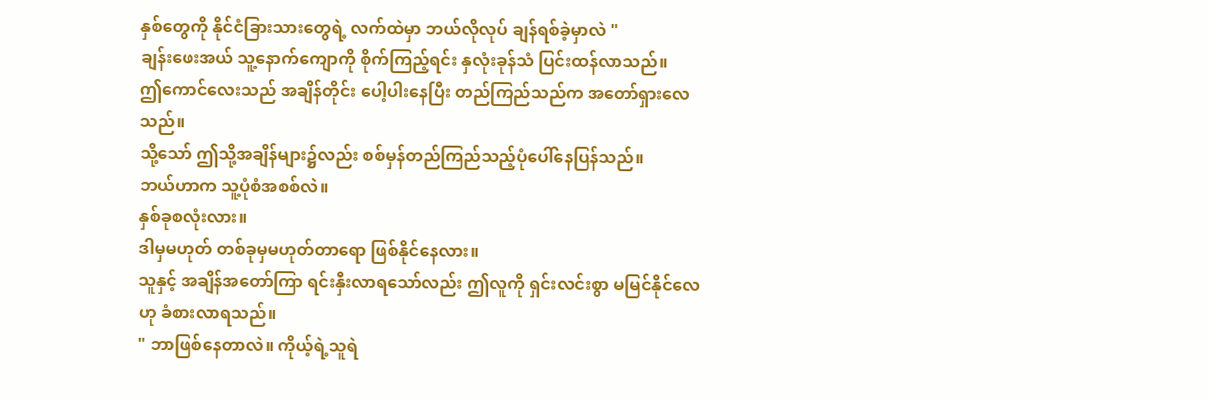နှစ်တွေကို နိုင်ငံခြားသားတွေရဲ့ လက်ထဲမှာ ဘယ်လိုလုပ် ချန်ရစ်ခဲ့မှာလဲ "
ချန်းဖေးအယ် သူ့နောက်ကျောကို စိုက်ကြည့်ရင်း နှလုံးခုန်သံ ပြင်းထန်လာသည်။
ဤကောင်လေးသည် အချိန်တိုင်း ပေါ့ပါးနေပြီး တည်ကြည်သည်က အတော်ရှားလေသည်။
သို့သော် ဤသို့အချိန်များ၌လည်း စစ်မှန်တည်ကြည်သည့်ပုံပေါ်နေပြန်သည်။
ဘယ်ဟာက သူ့ပုံစံအစစ်လဲ။
နှစ်ခုစလုံးလား။
ဒါမှမဟုတ် တစ်ခုမှမဟုတ်တာရော ဖြစ်နိုင်နေလား။
သူနှင့် အချိန်အတော်ကြာ ရင်းနှီးလာရသော်လည်း ဤလူကို ရှင်းလင်းစွာ မမြင်နိုင်လေဟု ခံစားလာရသည်။
" ဘာဖြစ်နေတာလဲ။ ကိုယ့်ရဲ့သူရဲ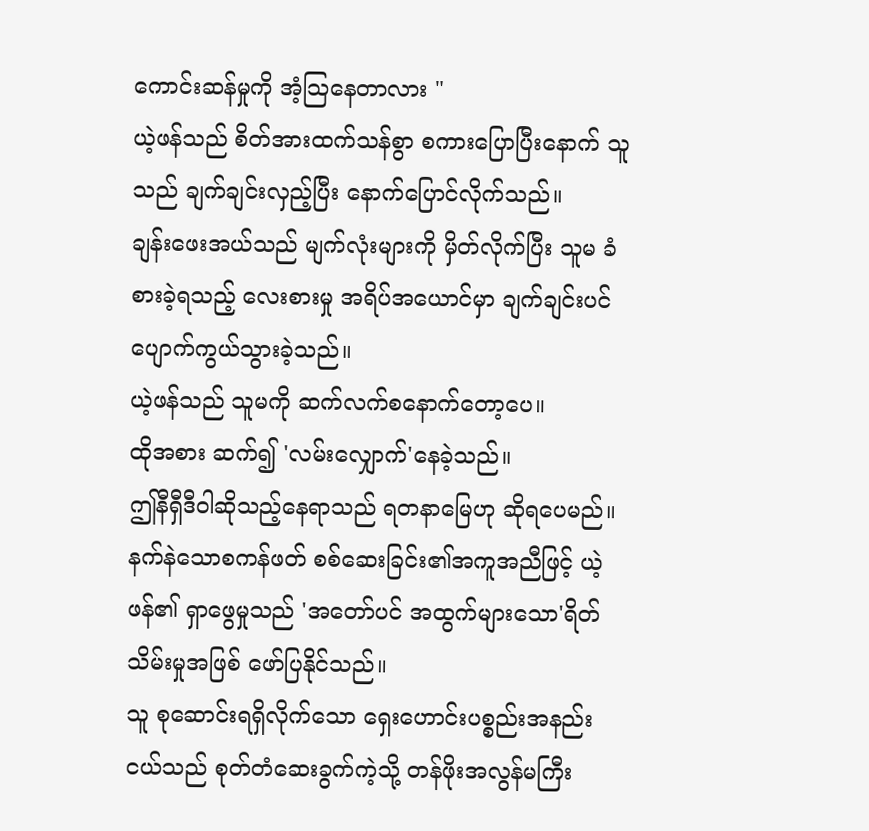ကောင်းဆန်မှုကို အံ့သြနေတာလား "
ယဲ့ဖန်သည် စိတ်အားထက်သန်စွာ စကားပြောပြီးနောက် သူသည် ချက်ချင်းလှည့်ပြီး နောက်ပြောင်လိုက်သည်။
ချန်းဖေးအယ်သည် မျက်လုံးများကို မှိတ်လိုက်ပြီး သူမ ခံစားခဲ့ရသည့် လေးစားမှု အရိပ်အယောင်မှာ ချက်ချင်းပင် ပျောက်ကွယ်သွားခဲ့သည်။
ယဲ့ဖန်သည် သူမကို ဆက်လက်စနောက်တော့ပေ။
ထိုအစား ဆက်၍ 'လမ်းလျှောက်'နေခဲ့သည်။
ဤနီရှီဒီဝါဆိုသည့်နေရာသည် ရတနာမြေဟု ဆိုရပေမည်။
နက်နဲသောစကန်ဖတ် စစ်ဆေးခြင်း၏အကူအညီဖြင့် ယဲ့ဖန်၏ ရှာဖွေမှုသည် 'အတော်ပင် အထွက်များသော'ရိတ်သိမ်းမှုအဖြစ် ဖော်ပြနိုင်သည်။
သူ စုဆောင်းရရှိလိုက်သော ရှေးဟောင်းပစ္စည်းအနည်းငယ်သည် စုတ်တံဆေးခွက်ကဲ့သို့ တန်ဖိုးအလွန်မကြီး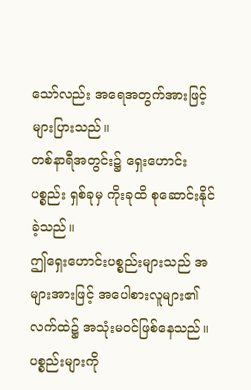သော်လည်း အရေအတွက်အားဖြင့် များပြားသည်။
တစ်နာရီအတွင်း၌ ရှေးဟောင်းပစ္စည်း ရှစ်ခုမှ ကိုးခုထိ စုဆောင်းနိုင်ခဲ့သည်။
ဤရှေးဟောင်းပစ္စည်းများသည် အများအားဖြင့် အပေါစားလူများ၏ လက်ထဲ၌ အသုံးမဝင်ဖြစ်နေသည်။
ပစ္စည်းများကို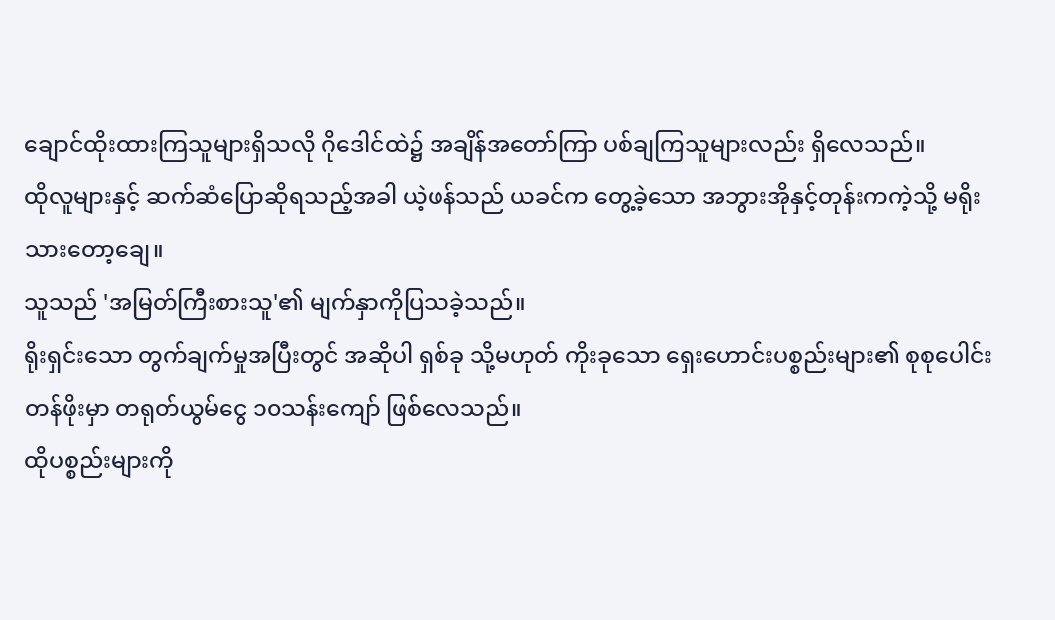ချောင်ထိုးထားကြသူများရှိသလို ဂိုဒေါင်ထဲ၌ အချိန်အတော်ကြာ ပစ်ချကြသူများလည်း ရှိလေသည်။
ထိုလူများနှင့် ဆက်ဆံပြောဆိုရသည့်အခါ ယဲ့ဖန်သည် ယခင်က တွေ့ခဲ့သော အဘွားအိုနှင့်တုန်းကကဲ့သို့ မရိုးသားတော့ချေ။
သူသည် 'အမြတ်ကြီးစားသူ'၏ မျက်နှာကိုပြသခဲ့သည်။
ရိုးရှင်းသော တွက်ချက်မှုအပြီးတွင် အဆိုပါ ရှစ်ခု သို့မဟုတ် ကိုးခုသော ရှေးဟောင်းပစ္စည်းများ၏ စုစုပေါင်းတန်ဖိုးမှာ တရုတ်ယွမ်ငွေ ၁၀သန်းကျော် ဖြစ်လေသည်။
ထိုပစ္စည်းများကို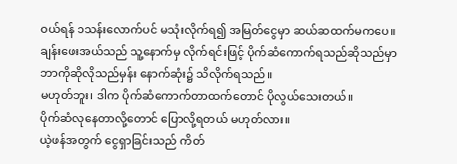ဝယ်ရန် ၁သန်းလောက်ပင် မသုံးလိုက်ရ၍ အမြတ်ငွေမှာ ဆယ်ဆထက်မကပေ။
ချန်းဖေးအယ်သည် သူ့နောက်မှ လိုက်ရင်းဖြင့် ပိုက်ဆံကောက်ရသည်ဆိုသည်မှာ ဘာကိုဆိုလိုသည်မှန်း နောက်ဆုံး၌ သိလိုက်ရသည်။
မဟုတ်ဘူး၊ ဒါက ပိုက်ဆံကောက်တာထက်တောင် ပိုလွယ်သေးတယ်။
ပိုက်ဆံလုနေတာလို့တောင် ပြောလို့ရတယ် မဟုတ်လား။
ယဲ့ဖန်အတွက် ငွေရှာခြင်းသည် ကိတ်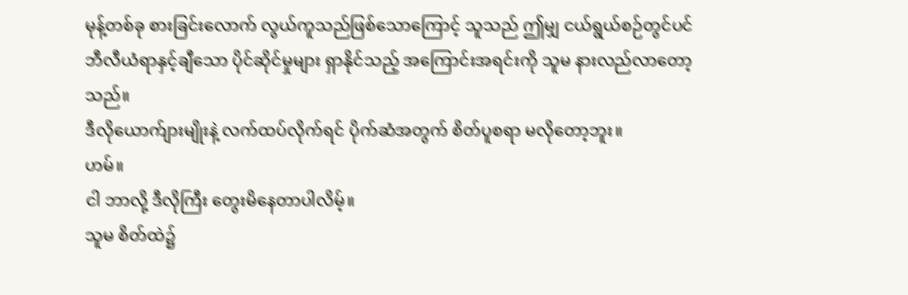မုန့်တစ်ခု စားခြင်းလောက် လွယ်ကူသည်ဖြစ်သောကြောင့် သူသည် ဤမျှ ငယ်ရွယ်စဉ်တွင်ပင် ဘီလီယံရာနှင့်ချီသော ပိုင်ဆိုင်မှုများ ရှာနိုင်သည့် အကြောင်းအရင်းကို သူမ နားလည်လာတော့သည်။
ဒီလိုယောက်ျားမျိုးနဲ့ လက်ထပ်လိုက်ရင် ပိုက်ဆံအတွက် စိတ်ပူစရာ မလိုတော့ဘူး။
ဟမ်။
ငါ ဘာလို့ ဒီလိုကြီး တွေးမိနေတာပါလိမ့်။
သူမ စိတ်ထဲ၌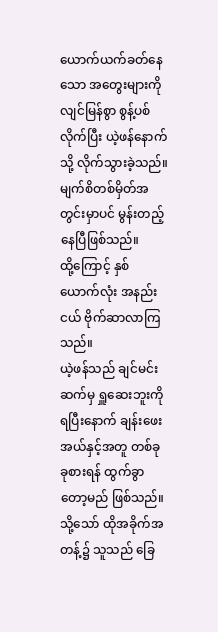ယောက်ယက်ခတ်နေသော အတွေးများကို လျင်မြန်စွာ စွန့်ပစ်လိုက်ပြီး ယဲ့ဖန်နောက်သို့ လိုက်သွားခဲ့သည်။
မျက်စိတစ်မှိတ်အတွင်းမှာပင် မွန်းတည့်နေပြီဖြစ်သည်။
ထို့ကြောင့် နှစ်ယောက်လုံး အနည်းငယ် ဗိုက်ဆာလာကြသည်။
ယဲ့ဖန်သည် ချင်မင်းဆက်မှ ရှူဆေးဘူးကို ရပြီးနောက် ချန်းဖေးအယ်နှင့်အတူ တစ်ခုခုစားရန် ထွက်ခွာတော့မည် ဖြစ်သည်။
သို့သော် ထိုအခိုက်အတန့်၌ သူသည် ခြေ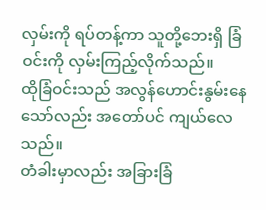လှမ်းကို ရပ်တန့်ကာ သူတို့ဘေးရှိ ခြံဝင်းကို လှမ်းကြည့်လိုက်သည်။
ထိုခြံဝင်းသည် အလွန်ဟောင်းနွမ်းနေသော်လည်း အတော်ပင် ကျယ်လေသည်။
တံခါးမှာလည်း အခြားခြံ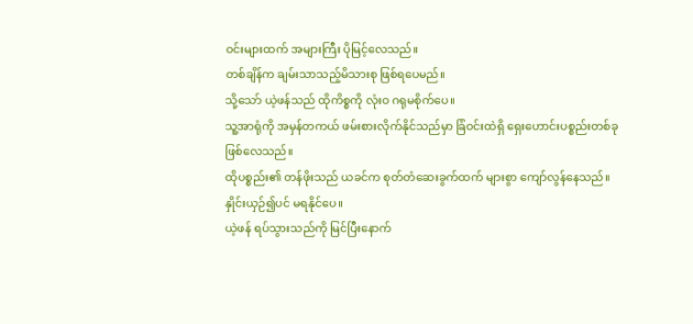ဝင်းများထက် အများကြီး ပိုမြင့်လေသည်။
တစ်ချိန်က ချမ်းသာသည့်မိသားစု ဖြစ်ရပေမည်။
သို့သော် ယဲ့ဖန်သည် ထိုကိစ္စကို လုံးဝ ဂရုမစိုက်ပေ။
သူ့အာရုံကို အမှန်တကယ် ဖမ်းစားလိုက်နိုင်သည်မှာ ခြံဝင်းထဲရှိ ရှေးဟောင်းပစ္စည်းတစ်ခု ဖြစ်လေသည်။
ထိုပစ္စည်း၏ တန်ဖိုးသည် ယခင်က စုတ်တံဆေးခွက်ထက် များစွာ ကျော်လွန်နေသည်။
နှိုင်းယှဉ်၍ပင် မရနိုင်ပေ။
ယဲ့ဖန် ရပ်သွားသည်ကို မြင်ပြီးနောက်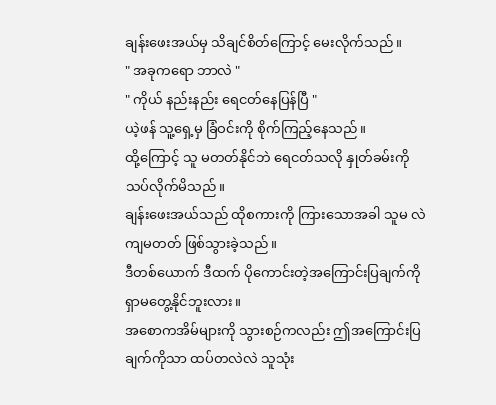ချန်းဖေးအယ်မှ သိချင်စိတ်ကြောင့် မေးလိုက်သည်။
" အခုကရော ဘာလဲ "
" ကိုယ် နည်းနည်း ရေငတ်နေပြန်ပြီ "
ယဲ့ဖန် သူ့ရှေ့မှ ခြံဝင်းကို စိုက်ကြည့်နေသည်။
ထို့ကြောင့် သူ မတတ်နိုင်ဘဲ ရေငတ်သလို နှုတ်ခမ်းကို သပ်လိုက်မိသည်။
ချန်းဖေးအယ်သည် ထိုစကားကို ကြားသောအခါ သူမ လဲကျမတတ် ဖြစ်သွားခဲ့သည်။
ဒီတစ်ယောက် ဒီထက် ပိုကောင်းတဲ့အကြောင်းပြချက်ကို ရှာမတွေ့နိုင်ဘူးလား။
အစောကအိမ်များကို သွားစဉ်ကလည်း ဤအကြောင်းပြချက်ကိုသာ ထပ်တလဲလဲ သူသုံး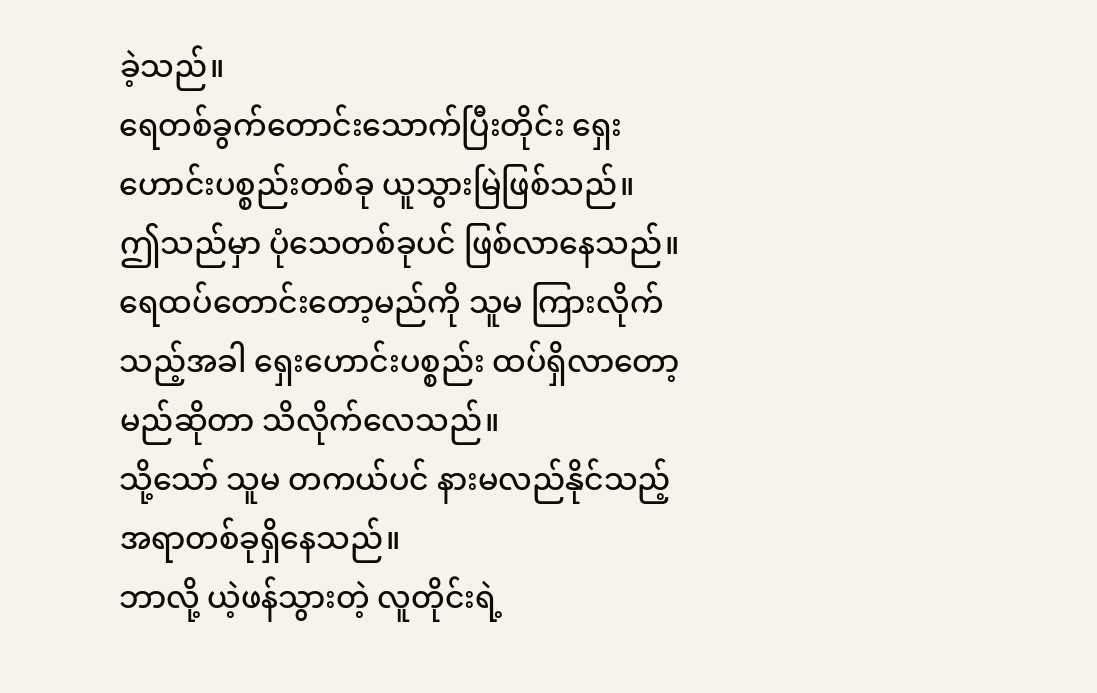ခဲ့သည်။
ရေတစ်ခွက်တောင်းသောက်ပြီးတိုင်း ရှေးဟောင်းပစ္စည်းတစ်ခု ယူသွားမြဲဖြစ်သည်။
ဤသည်မှာ ပုံသေတစ်ခုပင် ဖြစ်လာနေသည်။
ရေထပ်တောင်းတော့မည်ကို သူမ ကြားလိုက်သည့်အခါ ရှေးဟောင်းပစ္စည်း ထပ်ရှိလာတော့မည်ဆိုတာ သိလိုက်လေသည်။
သို့သော် သူမ တကယ်ပင် နားမလည်နိုင်သည့် အရာတစ်ခုရှိနေသည်။
ဘာလို့ ယဲ့ဖန်သွားတဲ့ လူတိုင်းရဲ့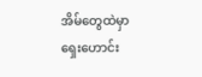အိမ်တွေထဲမှာ ရှေးဟောင်း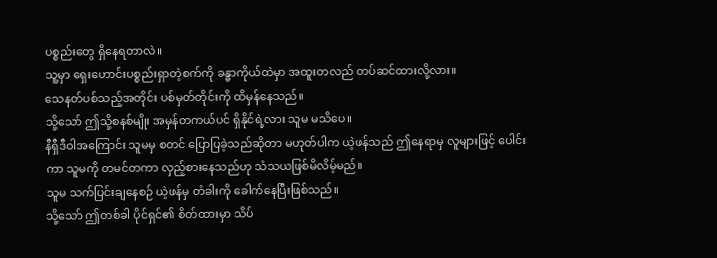ပစ္စည်းတွေ ရှိနေရတာလဲ။
သူ့မှာ ရှေးဟောင်းပစ္စည်းရှာတဲ့စက်ကို ခန္ဓာကိုယ်ထဲမှာ အထူးတလည် တပ်ဆင်ထားလို့လား။
သေနတ်ပစ်သည့်အတိုင်း ပစ်မှတ်တိုင်းကို ထိမှန်နေသည်။
သို့သော် ဤသို့စနစ်မျိုး အမှန်တကယ်ပင် ရှိနိုင်ရဲ့လား သူမ မသိပေ။
နီရှီဒီဝါအကြောင်း သူမမှ စတင် ပြောပြခဲ့သည်ဆိုတာ မဟုတ်ပါက ယဲ့ဖန်သည် ဤနေရာမှ လူများဖြင့် ပေါင်းကာ သူမကို တမင်တကာ လှည့်စားနေသည်ဟု သံသယဖြစ်မိလိမ့်မည်။
သူမ သက်ပြင်းချနေစဉ် ယဲ့ဖန်မှ တံခါးကို ခေါက်နေပြီးဖြစ်သည်။
သို့သော် ဤတစ်ခါ ပိုင်ရှင်၏ စိတ်ထားမှာ သိပ်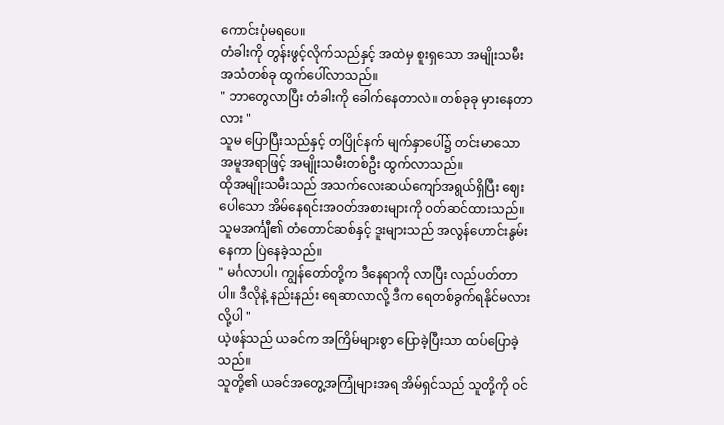ကောင်းပုံမရပေ။
တံခါးကို တွန်းဖွင့်လိုက်သည်နှင့် အထဲမှ စူးရှသော အမျိုးသမီးအသံတစ်ခု ထွက်ပေါ်လာသည်။
" ဘာတွေလာပြီး တံခါးကို ခေါက်နေတာလဲ။ တစ်ခုခု မှားနေတာလား "
သူမ ပြောပြီးသည်နှင့် တပြိုင်နက် မျက်နှာပေါ်၌ တင်းမာသောအမူအရာဖြင့် အမျိုးသမီးတစ်ဦး ထွက်လာသည်။
ထိုအမျိုးသမီးသည် အသက်လေးဆယ်ကျော်အရွယ်ရှိပြီး ဈေးပေါသော အိမ်နေရင်းအဝတ်အစားများကို ၀တ်ဆင်ထားသည်။
သူမအင်္ကျီ၏ တံတောင်ဆစ်နှင့် ဒူးများသည် အလွန်ဟောင်းနွမ်းနေကာ ပြဲနေခဲ့သည်။
" မင်္ဂလာပါ၊ ကျွန်တော်တို့က ဒီနေရာကို လာပြီး လည်ပတ်တာပါ။ ဒီလိုနဲ့ နည်းနည်း ရေဆာလာလို့ ဒီက ရေတစ်ခွက်ရနိုင်မလားလို့ပါ "
ယဲ့ဖန်သည် ယခင်က အကြိမ်များစွာ ပြောခဲ့ပြီးသာ ထပ်ပြောခဲ့သည်။
သူတို့၏ ယခင်အတွေ့အကြုံများအရ အိမ်ရှင်သည် သူတို့ကို ဝင်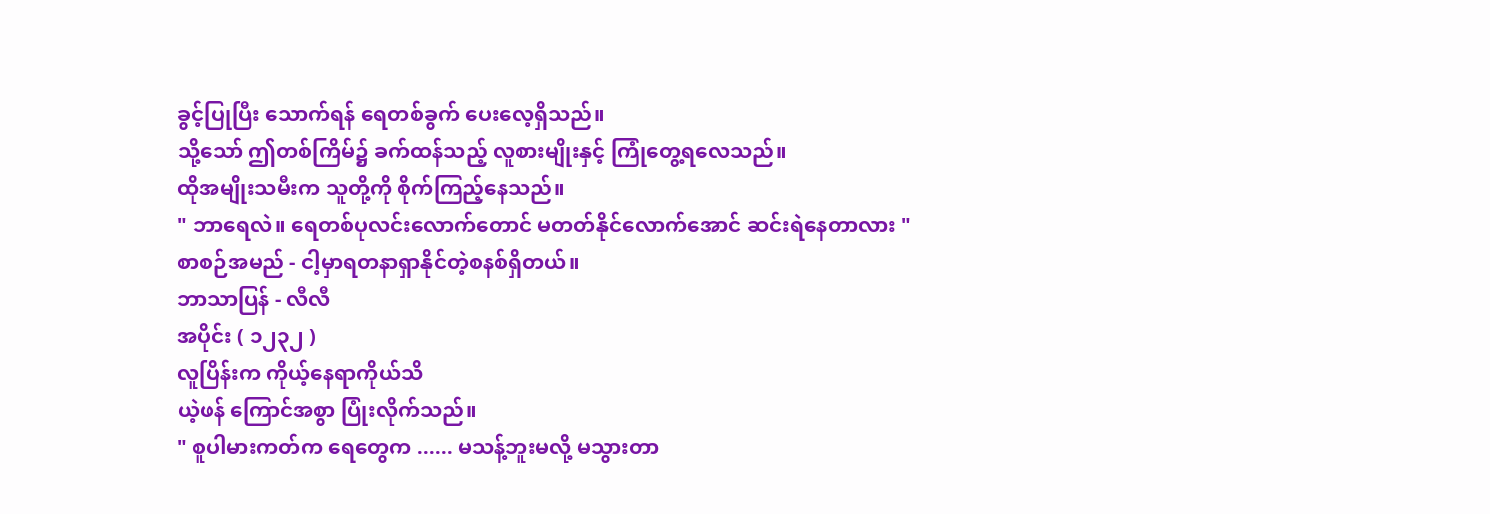ခွင့်ပြုပြီး သောက်ရန် ရေတစ်ခွက် ပေးလေ့ရှိသည်။
သို့သော် ဤတစ်ကြိမ်၌ ခက်ထန်သည့် လူစားမျိုးနှင့် ကြုံတွေ့ရလေသည်။
ထိုအမျိုးသမီးက သူတို့ကို စိုက်ကြည့်နေသည်။
" ဘာရေလဲ။ ရေတစ်ပုလင်းလောက်တောင် မတတ်နိုင်လောက်အောင် ဆင်းရဲနေတာလား "
စာစဉ်အမည် - ငါ့မှာရတနာရှာနိုင်တဲ့စနစ်ရှိတယ်။
ဘာသာပြန် - လီလီ
အပိုင်း ( ၁၂၃၂ )
လူပြိန်းက ကိုယ့်နေရာကိုယ်သိ
ယဲ့ဖန် ကြောင်အစွာ ပြုံးလိုက်သည်။
" စူပါမားကတ်က ရေတွေက ...... မသန့်ဘူးမလို့ မသွားတာ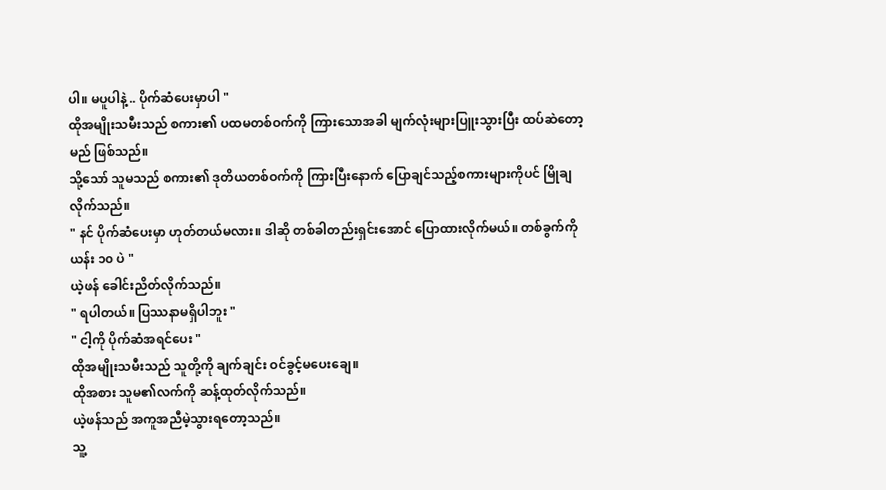ပါ။ မပူပါနဲ့ .. ပိုက်ဆံပေးမှာပါ "
ထိုအမျိုးသမီးသည် စကား၏ ပထမတစ်ဝက်ကို ကြားသောအခါ မျက်လုံးများပြူးသွားပြီး ထပ်ဆဲတော့မည် ဖြစ်သည်။
သို့သော် သူမသည် စကား၏ ဒုတိယတစ်ဝက်ကို ကြားပြီးနောက် ပြောချင်သည့်စကားများကိုပင် မြိုချလိုက်သည်။
" နင် ပိုက်ဆံပေးမှာ ဟုတ်တယ်မလား။ ဒါဆို တစ်ခါတည်းရှင်းအောင် ပြောထားလိုက်မယ်။ တစ်ခွက်ကို ယန်း ၁၀ ပဲ "
ယဲ့ဖန် ခေါင်းညိတ်လိုက်သည်။
" ရပါတယ်။ ပြဿနာမရှိပါဘူး "
" ငါ့ကို ပိုက်ဆံအရင်ပေး "
ထိုအမျိုးသမီးသည် သူတို့ကို ချက်ချင်း ဝင်ခွင့်မပေးချေ။
ထိုအစား သူမ၏လက်ကို ဆန့်ထုတ်လိုက်သည်။
ယဲ့ဖန်သည် အကူအညီမဲ့သွားရတော့သည်။
သူ့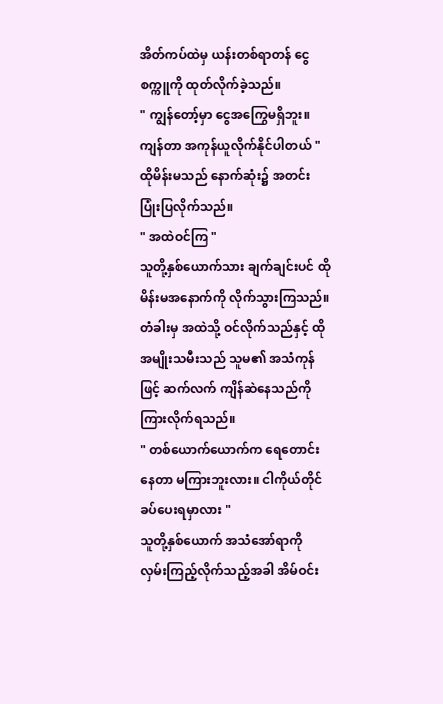အိတ်ကပ်ထဲမှ ယန်းတစ်ရာတန် ငွေစက္ကူကို ထုတ်လိုက်ခဲ့သည်။
" ကျွန်တော့်မှာ ငွေအကြွေမရှိဘူး။ ကျန်တာ အကုန်ယူလိုက်နိုင်ပါတယ် "
ထိုမိန်းမသည် နောက်ဆုံး၌ အတင်းပြုံးပြလိုက်သည်။
" အထဲဝင်ကြ "
သူတို့နှစ်ယောက်သား ချက်ချင်းပင် ထိုမိန်းမအနောက်ကို လိုက်သွားကြသည်။
တံခါးမှ အထဲသို့ ဝင်လိုက်သည်နှင့် ထိုအမျိုးသမီးသည် သူမ၏ အသံကုန်ဖြင့် ဆက်လက် ကျိန်ဆဲနေသည်ကို ကြားလိုက်ရသည်။
" တစ်ယောက်ယောက်က ရေတောင်းနေတာ မကြားဘူးလား။ ငါကိုယ်တိုင် ခပ်ပေးရမှာလား "
သူတို့နှစ်ယောက် အသံအော်ရာကို လှမ်းကြည့်လိုက်သည့်အခါ အိမ်ဝင်း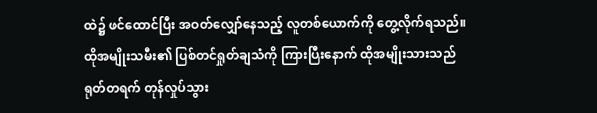ထဲ၌ ဖင်ထောင်ပြီး အဝတ်လျှော်နေသည့် လူတစ်ယောက်ကို တွေ့လိုက်ရသည်။
ထိုအမျိုးသမီး၏ ပြစ်တင်ရှုတ်ချသံကို ကြားပြီးနောက် ထိုအမျိုးသားသည် ရုတ်တရက် တုန်လှုပ်သွား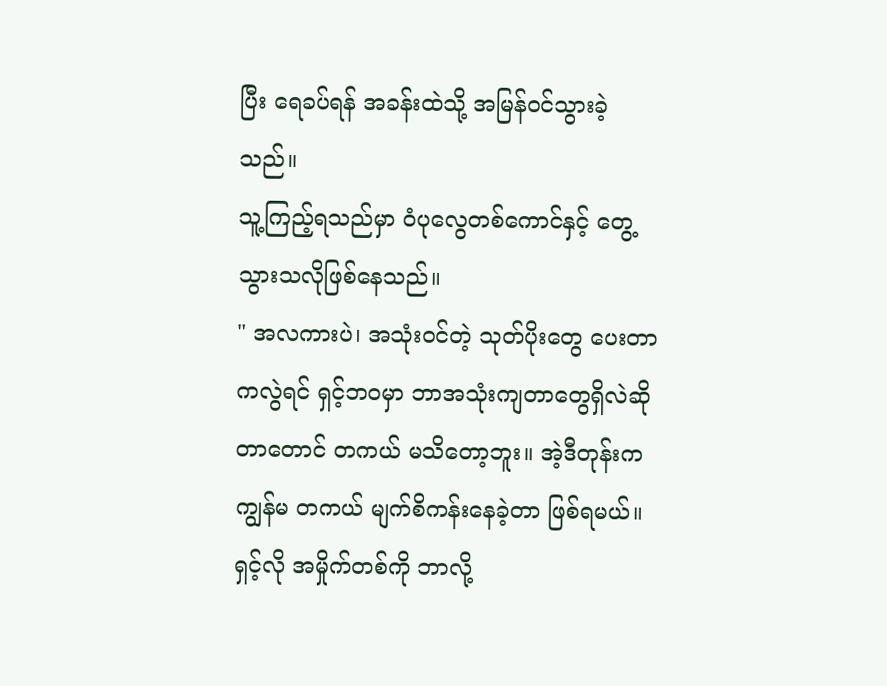ပြီး ရေခပ်ရန် အခန်းထဲသို့ အမြန်ဝင်သွားခဲ့သည်။
သူ့ကြည့်ရသည်မှာ ဝံပုလွေတစ်ကောင်နှင့် တွေ့သွားသလိုဖြစ်နေသည်။
" အလကားပဲ၊ အသုံးဝင်တဲ့ သုတ်ပိုးတွေ ပေးတာကလွဲရင် ရှင့်ဘဝမှာ ဘာအသုံးကျတာတွေရှိလဲဆိုတာတောင် တကယ် မသိတော့ဘူး။ အဲ့ဒီတုန်းက ကျွန်မ တကယ် မျက်စိကန်းနေခဲ့တာ ဖြစ်ရမယ်။ ရှင့်လို အမှိုက်တစ်ကို ဘာလို့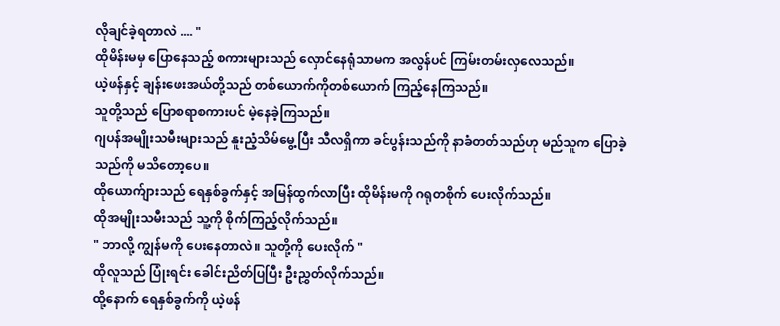လိုချင်ခဲ့ရတာလဲ .... "
ထိုမိန်းမမှ ပြောနေသည့် စကားများသည် လှောင်နေရုံသာမက အလွန်ပင် ကြမ်းတမ်းလှလေသည်။
ယဲ့ဖန်နှင့် ချန်းဖေးအယ်တို့သည် တစ်ယောက်ကိုတစ်ယောက် ကြည့်နေကြသည်။
သူတို့သည် ပြောစရာစကားပင် မဲ့နေခဲ့ကြသည်။
ဂျပန်အမျိုးသမီးများသည် နူးညံ့သိမ်မွေ့ပြီး သီလရှိကာ ခင်ပွန်းသည်ကို နာခံတတ်သည်ဟု မည်သူက ပြောခဲ့သည်ကို မသိတော့ပေ။
ထိုယောက်ျားသည် ရေနှစ်ခွက်နှင့် အမြန်ထွက်လာပြီး ထိုမိန်းမကို ဂရုတစိုက် ပေးလိုက်သည်။
ထိုအမျိုးသမီးသည် သူ့ကို စိုက်ကြည့်လိုက်သည်။
" ဘာလို့ ကျွန်မကို ပေးနေတာလဲ။ သူတို့ကို ပေးလိုက် "
ထိုလူသည် ပြုံးရင်း ခေါင်းညိတ်ပြပြီး ဦးညွှတ်လိုက်သည်။
ထို့နောက် ရေနှစ်ခွက်ကို ယဲ့ဖန်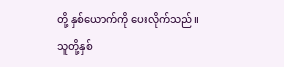တို့ နှစ်ယောက်ကို ပေးလိုက်သည်။
သူတို့နှစ်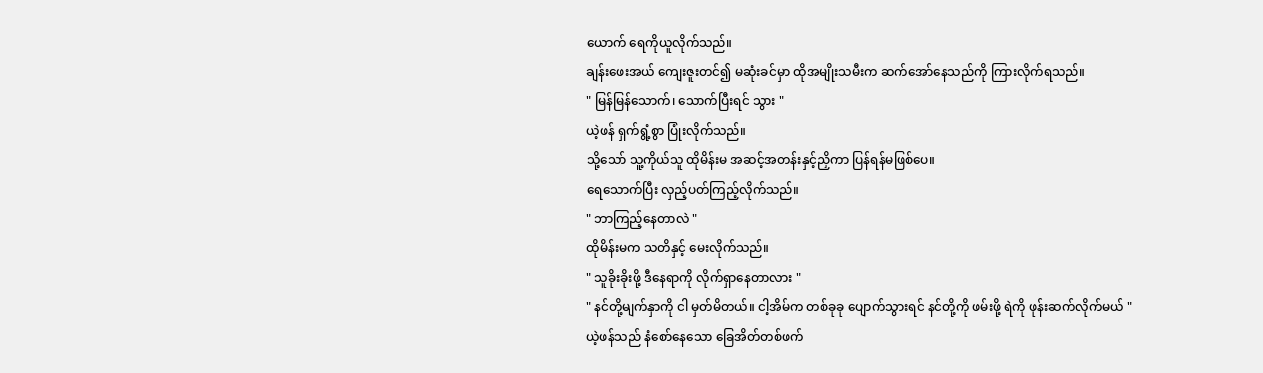ယောက် ရေကိုယူလိုက်သည်။
ချန်းဖေးအယ် ကျေးဇူးတင်၍ မဆုံးခင်မှာ ထိုအမျိုးသမီးက ဆက်အော်နေသည်ကို ကြားလိုက်ရသည်။
" မြန်မြန်သောက်၊ သောက်ပြီးရင် သွား "
ယဲ့ဖန် ရှက်ရွံ့စွာ ပြုံးလိုက်သည်။
သို့သော် သူ့ကိုယ်သူ ထိုမိန်းမ အဆင့်အတန်းနှင့်ညှိကာ ပြန်ရန်မဖြစ်ပေ။
ရေသောက်ပြီး လှည့်ပတ်ကြည့်လိုက်သည်။
" ဘာကြည့်နေတာလဲ "
ထိုမိန်းမက သတိနှင့် မေးလိုက်သည်။
" သူခိုးခိုးဖို့ ဒီနေရာကို လိုက်ရှာနေတာလား "
" နင်တို့မျက်နှာကို ငါ မှတ်မိတယ်။ ငါ့အိမ်က တစ်ခုခု ပျောက်သွားရင် နင်တို့ကို ဖမ်းဖို့ ရဲကို ဖုန်းဆက်လိုက်မယ် "
ယဲ့ဖန်သည် နံစော်နေသော ခြေအိတ်တစ်ဖက်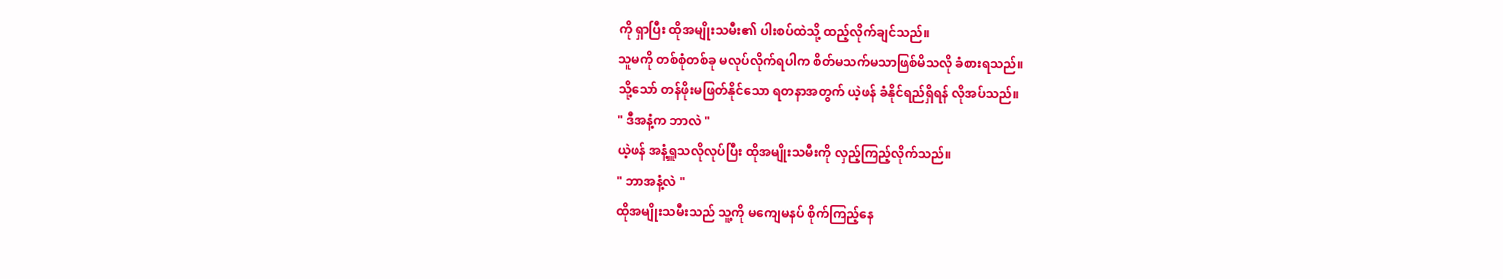ကို ရှာပြီး ထိုအမျိုးသမီး၏ ပါးစပ်ထဲသို့ ထည့်လိုက်ချင်သည်။
သူမကို တစ်စုံတစ်ခု မလုပ်လိုက်ရပါက စိတ်မသက်မသာဖြစ်မိသလို ခံစားရသည်။
သို့သော် တန်ဖိုးမဖြတ်နိုင်သော ရတနာအတွက် ယဲ့ဖန် ခံနိုင်ရည်ရှိရန် လိုအပ်သည်။
" ဒီအနံ့က ဘာလဲ "
ယဲ့ဖန် အနံ့ရှူသလိုလုပ်ပြီး ထိုအမျိုးသမီးကို လှည့်ကြည့်လိုက်သည်။
" ဘာအနံ့လဲ "
ထိုအမျိုးသမီးသည် သူ့ကို မကျေမနပ် စိုက်ကြည့်နေ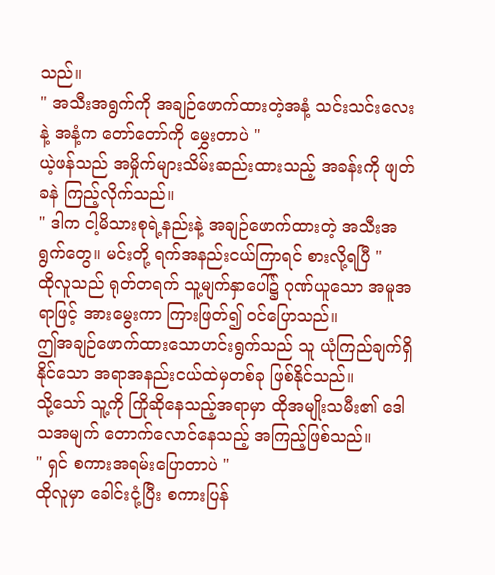သည်။
" အသီးအရွက်ကို အချဉ်ဖောက်ထားတဲ့အနံ့ သင်းသင်းလေးနဲ့ အနံ့က တော်တော်ကို မွှေးတာပဲ "
ယဲ့ဖန်သည် အမှိုက်များသိမ်းဆည်းထားသည့် အခန်းကို ဖျတ်ခနဲ ကြည့်လိုက်သည်။
" ဒါက ငါ့မိသားစုရဲ့နည်းနဲ့ အချဉ်ဖောက်ထားတဲ့ အသီးအရွက်တွေ။ မင်းတို့ ရက်အနည်းငယ်ကြာရင် စားလို့ရပြီ "
ထိုလူသည် ရုတ်တရက် သူ့မျက်နှာပေါ်၌ ဂုဏ်ယူသော အမူအရာဖြင့် အားမွေးကာ ကြားဖြတ်၍ ဝင်ပြောသည်။
ဤအချဉ်ဖောက်ထားသောဟင်းရွက်သည် သူ ယုံကြည်ချက်ရှိနိုင်သော အရာအနည်းငယ်ထဲမှတစ်ခု ဖြစ်နိုင်သည်။
သို့သော် သူ့ကို ကြိုဆိုနေသည့်အရာမှာ ထိုအမျိုးသမီး၏ ဒေါသအမျက် တောက်လောင်နေသည့် အကြည့်ဖြစ်သည်။
" ရှင် စကားအရမ်းပြောတာပဲ "
ထိုလူမှာ ခေါင်းငုံ့ပြီး စကားပြန်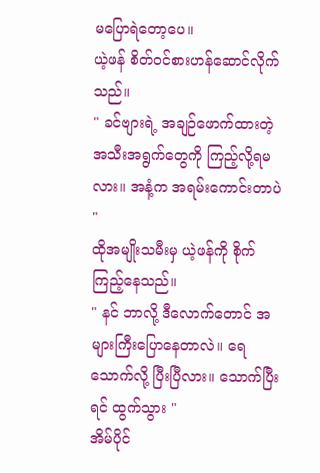မပြောရဲတော့ပေ။
ယဲ့ဖန် စိတ်ဝင်စားဟန်ဆောင်လိုက်သည်။
" ခင်ဗျားရဲ့ အချဉ်ဖောက်ထားတဲ့ အသီးအရွက်တွေကို ကြည့်လို့ရမလား။ အနံ့က အရမ်းကောင်းတာပဲ "
ထိုအမျိုးသမီးမှ ယဲ့ဖန်ကို စိုက်ကြည့်နေသည်။
" နင် ဘာလို့ ဒီလောက်တောင် အများကြီးပြောနေတာလဲ။ ရေသောက်လို့ ပြီးပြီလား။ သောက်ပြီးရင် ထွက်သွား "
အိမ်ပိုင်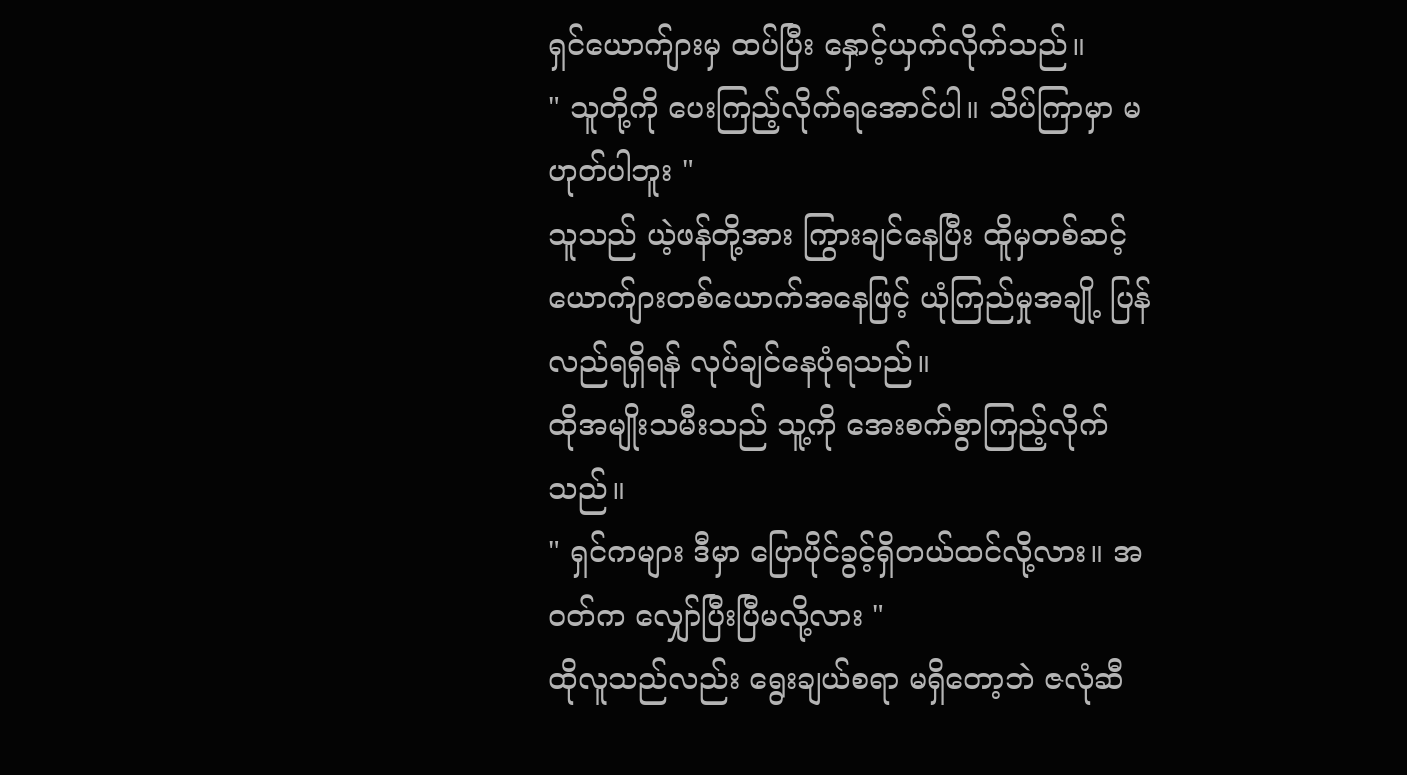ရှင်ယောက်ျားမှ ထပ်ပြီး နှောင့်ယှက်လိုက်သည်။
" သူတို့ကို ပေးကြည့်လိုက်ရအောင်ပါ။ သိပ်ကြာမှာ မဟုတ်ပါဘူး "
သူသည် ယဲ့ဖန်တို့အား ကြွားချင်နေပြီး ထိူမှတစ်ဆင့် ယောက်ျားတစ်ယောက်အနေဖြင့် ယုံကြည်မှုအချို့ ပြန်လည်ရရှိရန် လုပ်ချင်နေပုံရသည်။
ထိုအမျိုးသမီးသည် သူ့ကို အေးစက်စွာကြည့်လိုက်သည်။
" ရှင်ကများ ဒီမှာ ပြောပိုင်ခွင့်ရှိတယ်ထင်လို့လား။ အဝတ်က လျှော်ပြီးပြီမလို့လား "
ထိုလူသည်လည်း ရွေးချယ်စရာ မရှိတော့ဘဲ ဇလုံဆီ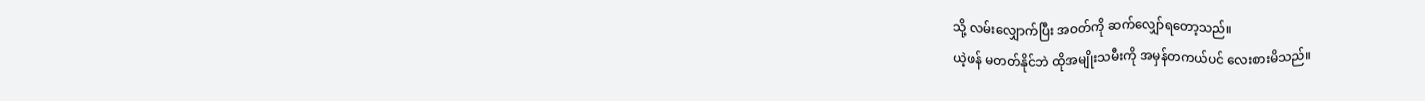သို့ လမ်းလျှောက်ပြီး အဝတ်ကို ဆက်လျှော်ရတော့သည်။
ယဲ့ဖန် မတတ်နိုင်ဘဲ ထိုအမျိုးသမီးကို အမှန်တကယ်ပင် လေးစားမိသည်။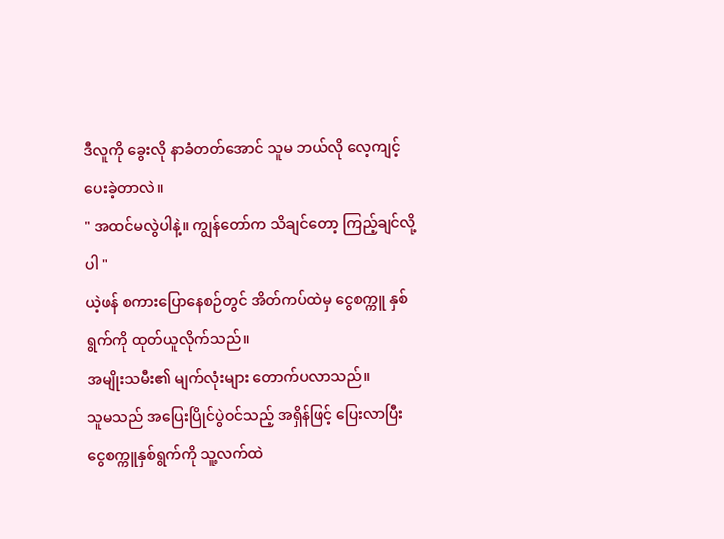ဒီလူကို ခွေးလို နာခံတတ်အောင် သူမ ဘယ်လို လေ့ကျင့်ပေးခဲ့တာလဲ။
" အထင်မလွဲပါနဲ့။ ကျွန်တော်က သိချင်တော့ ကြည့်ချင်လို့ပါ "
ယဲ့ဖန် စကားပြောနေစဉ်တွင် အိတ်ကပ်ထဲမှ ငွေစက္ကူ နှစ်ရွက်ကို ထုတ်ယူလိုက်သည်။
အမျိုးသမီး၏ မျက်လုံးများ တောက်ပလာသည်။
သူမသည် အပြေးပြိုင်ပွဲဝင်သည့် အရှိန်ဖြင့် ပြေးလာပြီး ငွေစက္ကူနှစ်ရွက်ကို သူ့လက်ထဲ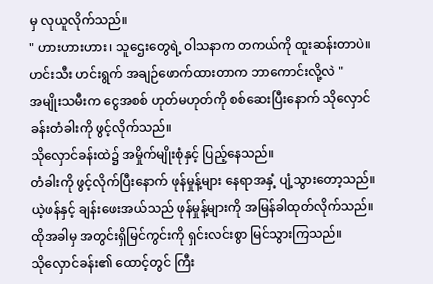မှ လုယူလိုက်သည်။
" ဟားဟားဟား၊ သူဌေးတွေရဲ့ ဝါသနာက တကယ်ကို ထူးဆန်းတာပဲ။ ဟင်းသီး ဟင်းရွက် အချဉ်ဖောက်ထားတာက ဘာကောင်းလို့လဲ "
အမျိုးသမီးက ငွေအစစ် ဟုတ်မဟုတ်ကို စစ်ဆေးပြီးနောက် သိုလှောင်ခန်းတံခါးကို ဖွင့်လိုက်သည်။
သိုလှောင်ခန်းထဲ၌ အမှိုက်မျိုးစုံနှင့် ပြည့်နေသည်။
တံခါးကို ဖွင့်လိုက်ပြီးနောက် ဖုန်မှုန့်များ နေရာအနှံ့ ပျံ့သွားတော့သည်။
ယဲ့ဖန်နှင့် ချန်းဖေးအယ်သည် ဖုန်မှုန့်များကို အမြန်ခါထုတ်လိုက်သည်။
ထိုအခါမှ အတွင်းရှိမြင်ကွင်းကို ရှင်းလင်းစွာ မြင်သွားကြသည်။
သိုလှောင်ခန်း၏ ထောင့်တွင် ကြီး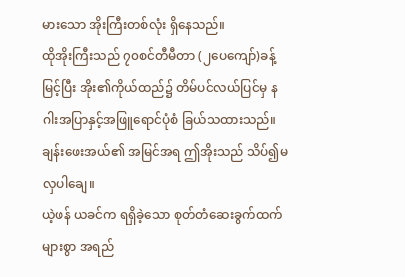မားသော အိုးကြီးတစ်လုံး ရှိနေသည်။
ထိုအိုးကြီးသည် ၇၀စင်တီမီတာ (၂ပေကျော်)ခန့်မြင့်ပြီး အိုး၏ကိုယ်ထည်၌ တိမ်ပင်လယ်ပြင်မှ နဂါးအပြာနှင့်အဖြူရောင်ပုံစံ ခြယ်သထားသည်။
ချန်းဖေးအယ်၏ အမြင်အရ ဤအိုးသည် သိပ်၍မလှပါချေ။
ယဲ့ဖန် ယခင်က ရရှိခဲ့သော စုတ်တံဆေးခွက်ထက် များစွာ အရည်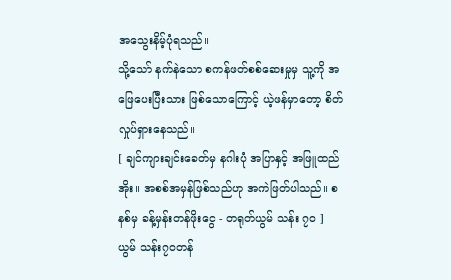အသွေးနိမ့်ပုံရသည်။
သို့သော် နက်နဲသော စကန်ဖတ်စစ်ဆေးမှုမှ သူ့ကို အဖြေပေးပြီးသား ဖြစ်သောကြောင့် ယဲ့ဖန်မှာတော့ စိတ်လှုပ်ရှားနေသည်။
[ ချင်ကျားချင်းခေတ်မှ နဂါးပုံ အပြာနှင့် အဖြူထည် အိုး။ အစစ်အမှန်ဖြစ်သည်ဟု အကဲဖြတ်ပါသည်။ စနစ်မှ ခန့်မှန်းတန်ဖိုးငွေ - တရုတ်ယွမ် သန်း ၇၀ ]
ယွမ် သန်း၇၀တန်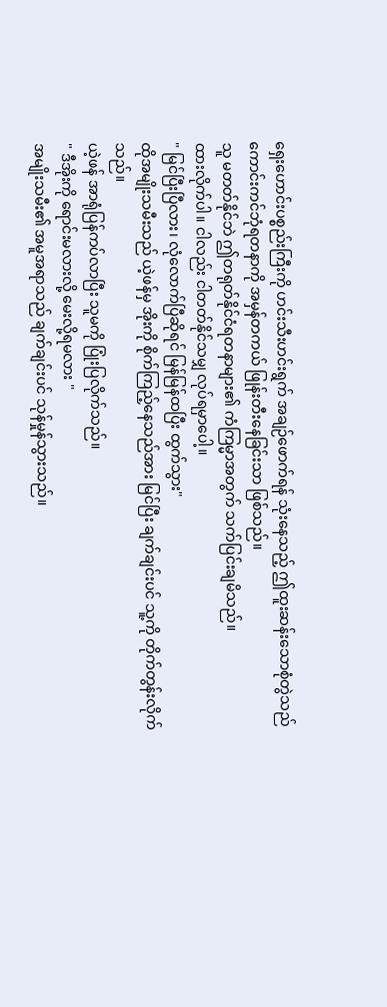ရှေးဟောင်းပစ္စည်းကြီးကို ဟင်းသီးဟင်းရွက် အချဉ်ဖောက်ရန် သုံးနေသည့် ဤထူးဆန်းသောစုံတွဲသည် ကောင်းကင်ဘုံရတနာကို အမှန်တကယ် ဖြုန်းတီးနေခြင်းသာ ဖြစ်သည်။
သူ မတတ်နိုင်ဘဲ ဤတရုတ်နိုင်ငံရတနာများ၏ ကံကြမ္မာအတွက် သက်ပြင်းချမိသည်။
ထားလိုက်ပါ။ ငါလည်း ငါတတ်နိုင်သမျှ လုပ်ရမှာပေါ့။
" မြင်ပြီးပြီလား၊ လုံလောက်ပြီဆိုရင် မြန်မြန်ထပြီး ထွက်သွား"
ထိုအမျိုးသမီးသည် ယဲ့ဖန်မှ အိုးကို စိုက်ကြည့်နေသည်အား မြင်ပြီး ချက်ချင်းပင် သူ့ကို တိုက်တွန်းလိုက်သည်။
ယဲ့ဖန် အာရုံပြန်ကပ်လာပြီး သူမကို ပြုံးပြလိုက်သည်။
" ဒီအိုးကို ရောင်းမလားလို့ မေးလို့ရမလား "
အမျိုးသမီး၏ အမူအရာသည် ချက်ချင်းပင် သုန်မှုန်သွားသည်။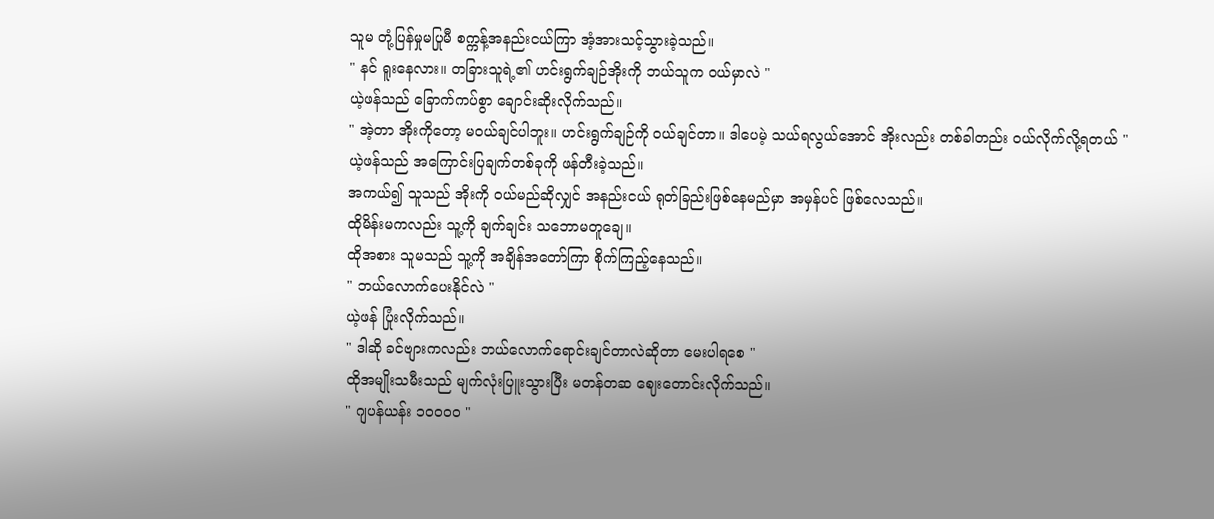သူမ တုံ့ပြန်မှုမပြုမီ စက္ကန့်အနည်းငယ်ကြာ အံ့အားသင့်သွားခဲ့သည်။
" နင် ရူးနေလား။ တခြားသူရဲ့၏ ဟင်းရွက်ချဉ်အိုးကို ဘယ်သူက ဝယ်မှာလဲ "
ယဲ့ဖန်သည် ခြောက်ကပ်စွာ ချောင်းဆိုးလိုက်သည်။
" အဲ့တာ အိုးကိုတော့ မဝယ်ချင်ပါဘူး။ ဟင်းရွက်ချဉ်ကို ဝယ်ချင်တာ။ ဒါပေမဲ့ သယ်ရလွယ်အောင် အိုးလည်း တစ်ခါတည်း ဝယ်လိုက်လို့ရတယ် "
ယဲ့ဖန်သည် အကြောင်းပြချက်တစ်ခုကို ဖန်တီးခဲ့သည်။
အကယ်၍ သူသည် အိုးကို ဝယ်မည်ဆိုလျှင် အနည်းငယ် ရုတ်ခြည်းဖြစ်နေမည်မှာ အမှန်ပင် ဖြစ်လေသည်။
ထိုမိန်းမကလည်း သူ့ကို ချက်ချင်း သဘောမတူချေ။
ထိုအစား သူမသည် သူ့ကို အချိန်အတော်ကြာ စိုက်ကြည့်နေသည်။
" ဘယ်လောက်ပေးနိုင်လဲ "
ယဲ့ဖန် ပြုံးလိုက်သည်။
" ဒါဆို ခင်ဗျားကလည်း ဘယ်လောက်ရောင်းချင်တာလဲဆိုတာ မေးပါရစေ "
ထိုအမျိုးသမီးသည် မျက်လုံးပြူးသွားပြီး မတန်တဆ ဈေးတောင်းလိုက်သည်။
" ဂျပန်ယန်း ၁၀၀၀၀ "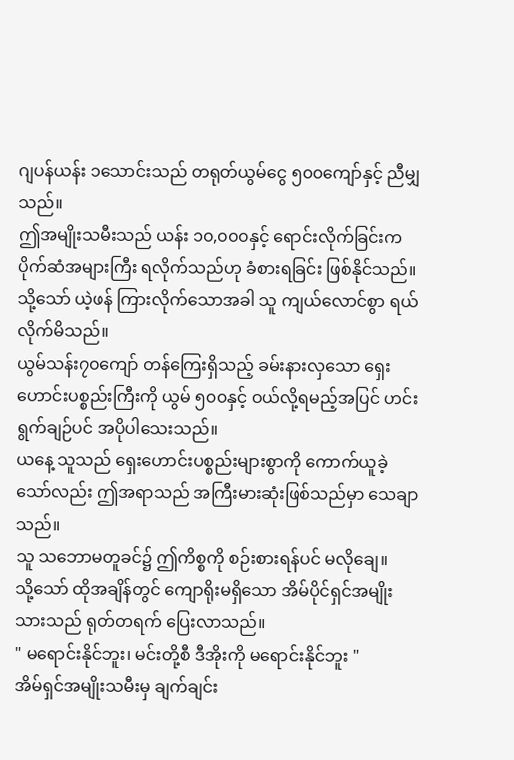ဂျပန်ယန်း ၁သောင်းသည် တရုတ်ယွမ်ငွေ ၅၀၀ကျော်နှင့် ညီမျှသည်။
ဤအမျိုးသမီးသည် ယန်း ၁၀,၀၀၀နှင့် ရောင်းလိုက်ခြင်းက ပိုက်ဆံအများကြီး ရလိုက်သည်ဟု ခံစားရခြင်း ဖြစ်နိုင်သည်။
သို့သော် ယဲ့ဖန် ကြားလိုက်သောအခါ သူ ကျယ်လောင်စွာ ရယ်လိုက်မိသည်။
ယွမ်သန်း၇၀ကျော် တန်ကြေးရှိသည့် ခမ်းနားလှသော ရှေးဟောင်းပစ္စည်းကြီးကို ယွမ် ၅၀၀နှင့် ဝယ်လို့ရမည့်အပြင် ဟင်းရွက်ချဉ်ပင် အပိုပါသေးသည်။
ယနေ့ သူသည် ရှေးဟောင်းပစ္စည်းများစွာကို ကောက်ယူခဲ့သော်လည်း ဤအရာသည် အကြီးမားဆုံးဖြစ်သည်မှာ သေချာသည်။
သူ သဘောမတူခင်၌ ဤကိစ္စကို စဉ်းစားရန်ပင် မလိုချေ။
သို့သော် ထိုအချိန်တွင် ကျောရိုးမရှိသော အိမ်ပိုင်ရှင်အမျိုးသားသည် ရုတ်တရက် ပြေးလာသည်။
" မရောင်းနိုင်ဘူး၊ မင်းတို့စီ ဒီအိုးကို မရောင်းနိုင်ဘူး "
အိမ်ရှင်အမျိုးသမီးမှ ချက်ချင်း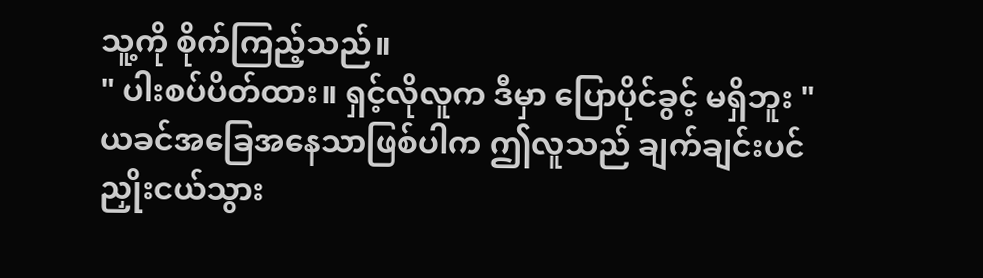သူ့ကို စိုက်ကြည့်သည်။
" ပါးစပ်ပိတ်ထား။ ရှင့်လိုလူက ဒီမှာ ပြောပိုင်ခွင့် မရှိဘူး "
ယခင်အခြေအနေသာဖြစ်ပါက ဤလူသည် ချက်ချင်းပင် ညှိုးငယ်သွား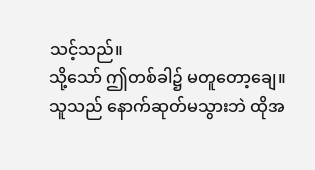သင့်သည်။
သို့သော် ဤတစ်ခါ၌ မတူတော့ချေ။
သူသည် နောက်ဆုတ်မသွားဘဲ ထိုအ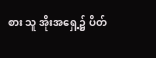စား သူ အိုးအရှေ့၌ ပိတ်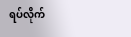ရပ်လိုက်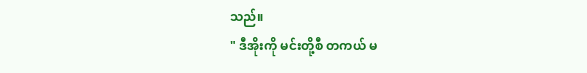သည်။
" ဒီအိုးကို မင်းတို့စီ တကယ် မ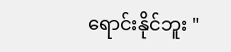ရောင်းနိုင်ဘူး "